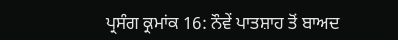ਪ੍ਰਸੰਗ ਕ੍ਰਮਾਂਕ 16: ਨੌਵੇਂ ਪਾਤਸ਼ਾਹ ਤੋਂ ਬਾਅਦ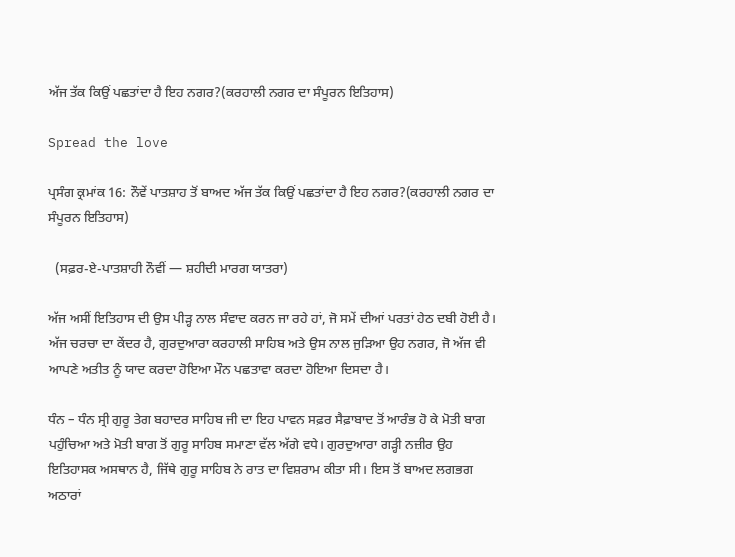ਅੱਜ ਤੱਕ ਕਿਉਂ ਪਛਤਾਂਦਾ ਹੈ ਇਹ ਨਗਰ?(ਕਰਹਾਲੀ ਨਗਰ ਦਾ ਸੰਪੂਰਨ ਇਤਿਹਾਸ)

Spread the love

ਪ੍ਰਸੰਗ ਕ੍ਰਮਾਂਕ 16: ਨੌਵੇਂ ਪਾਤਸ਼ਾਹ ਤੋਂ ਬਾਅਦ ਅੱਜ ਤੱਕ ਕਿਉਂ ਪਛਤਾਂਦਾ ਹੈ ਇਹ ਨਗਰ?(ਕਰਹਾਲੀ ਨਗਰ ਦਾ ਸੰਪੂਰਨ ਇਤਿਹਾਸ)

  (ਸਫ਼ਰ-ਏ-ਪਾਤਸ਼ਾਹੀ ਨੌਵੀਂ — ਸ਼ਹੀਦੀ ਮਾਰਗ ਯਾਤਰਾ)

ਅੱਜ ਅਸੀਂ ਇਤਿਹਾਸ ਦੀ ਉਸ ਪੀੜ੍ਹ ਨਾਲ ਸੰਵਾਦ ਕਰਨ ਜਾ ਰਹੇ ਹਾਂ, ਜੋ ਸਮੇਂ ਦੀਆਂ ਪਰਤਾਂ ਹੇਠ ਦਬੀ ਹੋਈ ਹੈ। ਅੱਜ ਚਰਚਾ ਦਾ ਕੇਂਦਰ ਹੈ, ਗੁਰਦੁਆਰਾ ਕਰਹਾਲੀ ਸਾਹਿਬ ਅਤੇ ਉਸ ਨਾਲ ਜੁੜਿਆ ਉਹ ਨਗਰ, ਜੋ ਅੱਜ ਵੀ ਆਪਣੇ ਅਤੀਤ ਨੂੰ ਯਾਦ ਕਰਦਾ ਹੋਇਆ ਮੌਨ ਪਛਤਾਵਾ ਕਰਦਾ ਹੋਇਆ ਦਿਸਦਾ ਹੈ।

ਧੰਨ – ਧੰਨ ਸ੍ਰੀ ਗੁਰੂ ਤੇਗ ਬਹਾਦਰ ਸਾਹਿਬ ਜੀ ਦਾ ਇਹ ਪਾਵਨ ਸਫ਼ਰ ਸੈਫ਼ਾਬਾਦ ਤੋਂ ਆਰੰਭ ਹੋ ਕੇ ਮੋਤੀ ਬਾਗ ਪਹੁੰਚਿਆ ਅਤੇ ਮੋਤੀ ਬਾਗ ਤੋਂ ਗੁਰੂ ਸਾਹਿਬ ਸਮਾਣਾ ਵੱਲ ਅੱਗੇ ਵਧੇ। ਗੁਰਦੁਆਰਾ ਗੜ੍ਹੀ ਨਜ਼ੀਰ ਉਹ ਇਤਿਹਾਸਕ ਅਸਥਾਨ ਹੈ, ਜਿੱਥੇ ਗੁਰੂ ਸਾਹਿਬ ਨੇ ਰਾਤ ਦਾ ਵਿਸ਼ਰਾਮ ਕੀਤਾ ਸੀ। ਇਸ ਤੋਂ ਬਾਅਦ ਲਗਭਗ ਅਠਾਰਾਂ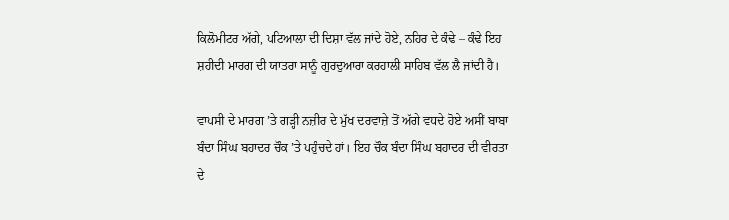ਕਿਲੋਮੀਟਰ ਅੱਗੇ, ਪਟਿਆਲਾ ਦੀ ਦਿਸ਼ਾ ਵੱਲ ਜਾਂਦੇ ਹੋਏ, ਨਹਿਰ ਦੇ ਕੰਢੇ – ਕੰਢੇ ਇਹ ਸ਼ਹੀਦੀ ਮਾਰਗ ਦੀ ਯਾਤਰਾ ਸਾਨੂੰ ਗੁਰਦੁਆਰਾ ਕਰਹਾਲੀ ਸਾਹਿਬ ਵੱਲ ਲੈ ਜਾਂਦੀ ਹੈ।

ਵਾਪਸੀ ਦੇ ਮਾਰਗ ’ਤੇ ਗੜ੍ਹੀ ਨਜ਼ੀਰ ਦੇ ਮੁੱਖ ਦਰਵਾਜ਼ੇ ਤੋਂ ਅੱਗੇ ਵਧਦੇ ਹੋਏ ਅਸੀਂ ਬਾਬਾ ਬੰਦਾ ਸਿੰਘ ਬਹਾਦਰ ਚੌਕ ’ਤੇ ਪਹੁੰਚਦੇ ਹਾਂ। ਇਹ ਚੌਕ ਬੰਦਾ ਸਿੰਘ ਬਹਾਦਰ ਦੀ ਵੀਰਤਾ ਦੇ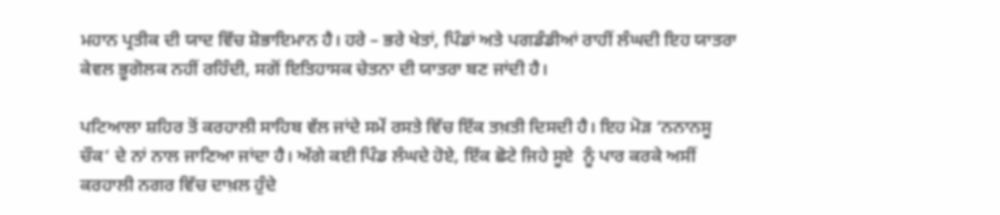ਮਹਾਨ ਪ੍ਰਤੀਕ ਦੀ ਯਾਦ ਵਿੱਚ ਸ਼ੋਭਾਇਮਾਨ ਹੈ। ਹਰੇ – ਭਰੇ ਖੇਤਾਂ, ਪਿੰਡਾਂ ਅਤੇ ਪਗਡੰਡੀਆਂ ਰਾਹੀਂ ਲੰਘਦੀ ਇਹ ਯਾਤਰਾ ਕੇਵਲ ਭੂਗੋਲਕ ਨਹੀਂ ਰਹਿੰਦੀ, ਸਗੋਂ ਇਤਿਹਾਸਕ ਚੇਤਨਾ ਦੀ ਯਾਤਰਾ ਬਣ ਜਾਂਦੀ ਹੈ।

ਪਟਿਆਲਾ ਸ਼ਹਿਰ ਤੋਂ ਕਰਹਾਲੀ ਸਾਹਿਬ ਵੱਲ ਜਾਂਦੇ ਸਮੇਂ ਰਸਤੇ ਵਿੱਚ ਇੱਕ ਤਖ਼ਤੀ ਦਿਸਦੀ ਹੈ। ਇਹ ਮੋੜ ‘ਨਨਾਨਸੂ ਚੌਕ’ ਦੇ ਨਾਂ ਨਾਲ ਜਾਣਿਆ ਜਾਂਦਾ ਹੈ। ਅੱਗੇ ਕਈ ਪਿੰਡ ਲੰਘਦੇ ਹੋਏ, ਇੱਕ ਛੋਟੇ ਜਿਹੇ ਸੂਏ  ਨੂੰ ਪਾਰ ਕਰਕੇ ਅਸੀਂ ਕਰਹਾਲੀ ਨਗਰ ਵਿੱਚ ਦਾਖ਼ਲ ਹੁੰਦੇ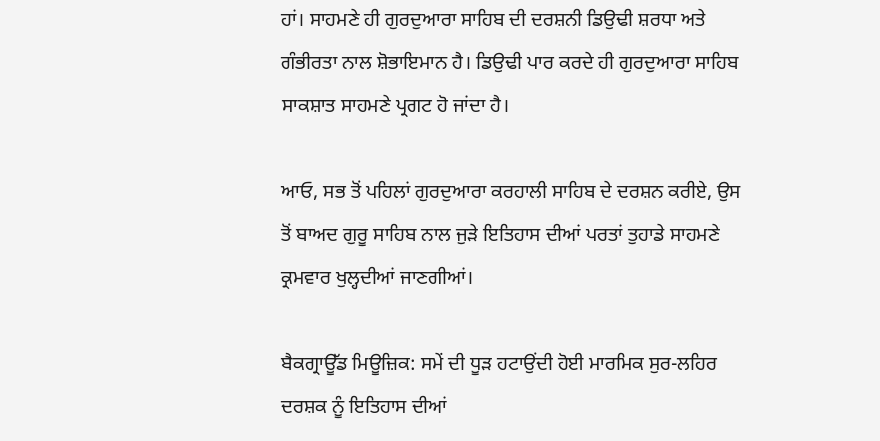ਹਾਂ। ਸਾਹਮਣੇ ਹੀ ਗੁਰਦੁਆਰਾ ਸਾਹਿਬ ਦੀ ਦਰਸ਼ਨੀ ਡਿਉਢੀ ਸ਼ਰਧਾ ਅਤੇ ਗੰਭੀਰਤਾ ਨਾਲ ਸ਼ੋਭਾਇਮਾਨ ਹੈ। ਡਿਉਢੀ ਪਾਰ ਕਰਦੇ ਹੀ ਗੁਰਦੁਆਰਾ ਸਾਹਿਬ ਸਾਕਸ਼ਾਤ ਸਾਹਮਣੇ ਪ੍ਰਗਟ ਹੋ ਜਾਂਦਾ ਹੈ।

ਆਓ, ਸਭ ਤੋਂ ਪਹਿਲਾਂ ਗੁਰਦੁਆਰਾ ਕਰਹਾਲੀ ਸਾਹਿਬ ਦੇ ਦਰਸ਼ਨ ਕਰੀਏ, ਉਸ ਤੋਂ ਬਾਅਦ ਗੁਰੂ ਸਾਹਿਬ ਨਾਲ ਜੁੜੇ ਇਤਿਹਾਸ ਦੀਆਂ ਪਰਤਾਂ ਤੁਹਾਡੇ ਸਾਹਮਣੇ ਕ੍ਰਮਵਾਰ ਖੁਲ੍ਹਦੀਆਂ ਜਾਣਗੀਆਂ।

ਬੈਕਗ੍ਰਾਊੱਡ ਮਿਊਜ਼ਿਕ: ਸਮੇਂ ਦੀ ਧੂੜ ਹਟਾਉਂਦੀ ਹੋਈ ਮਾਰਮਿਕ ਸੁਰ-ਲਹਿਰ ਦਰਸ਼ਕ ਨੂੰ ਇਤਿਹਾਸ ਦੀਆਂ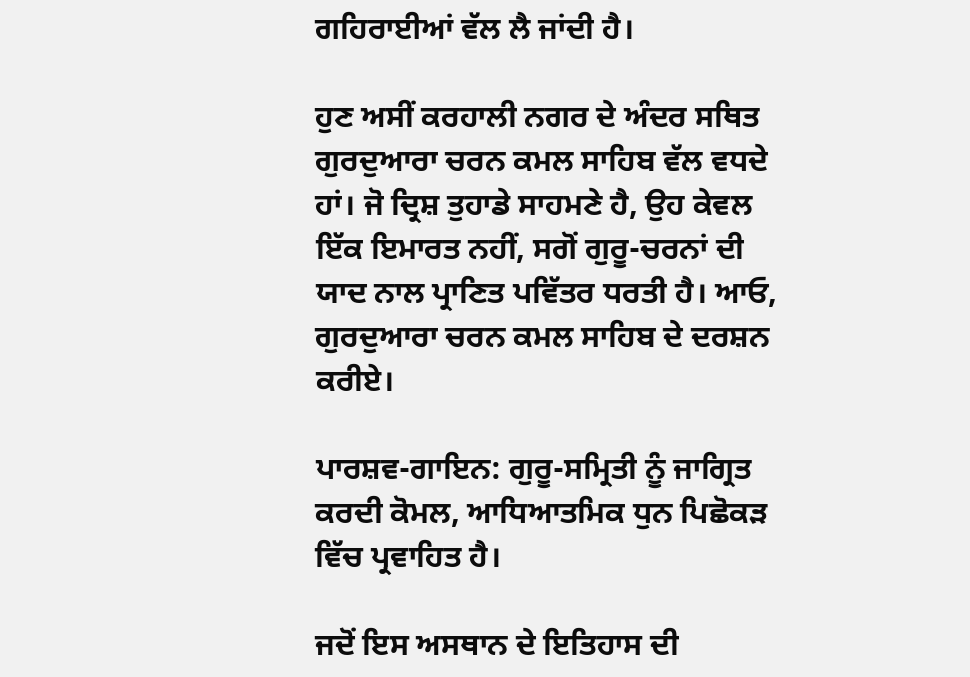ਗਹਿਰਾਈਆਂ ਵੱਲ ਲੈ ਜਾਂਦੀ ਹੈ।

ਹੁਣ ਅਸੀਂ ਕਰਹਾਲੀ ਨਗਰ ਦੇ ਅੰਦਰ ਸਥਿਤ ਗੁਰਦੁਆਰਾ ਚਰਨ ਕਮਲ ਸਾਹਿਬ ਵੱਲ ਵਧਦੇ ਹਾਂ। ਜੋ ਦ੍ਰਿਸ਼ ਤੁਹਾਡੇ ਸਾਹਮਣੇ ਹੈ, ਉਹ ਕੇਵਲ ਇੱਕ ਇਮਾਰਤ ਨਹੀਂ, ਸਗੋਂ ਗੁਰੂ-ਚਰਨਾਂ ਦੀ ਯਾਦ ਨਾਲ ਪ੍ਰਾਣਿਤ ਪਵਿੱਤਰ ਧਰਤੀ ਹੈ। ਆਓ, ਗੁਰਦੁਆਰਾ ਚਰਨ ਕਮਲ ਸਾਹਿਬ ਦੇ ਦਰਸ਼ਨ ਕਰੀਏ।

ਪਾਰਸ਼ਵ-ਗਾਇਨ: ਗੁਰੂ-ਸਮ੍ਰਿਤੀ ਨੂੰ ਜਾਗ੍ਰਿਤ ਕਰਦੀ ਕੋਮਲ, ਆਧਿਆਤਮਿਕ ਧੁਨ ਪਿਛੋਕੜ ਵਿੱਚ ਪ੍ਰਵਾਹਿਤ ਹੈ।

ਜਦੋਂ ਇਸ ਅਸਥਾਨ ਦੇ ਇਤਿਹਾਸ ਦੀ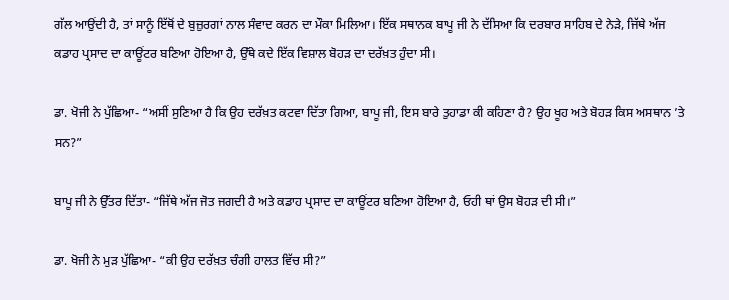ਗੱਲ ਆਉਂਦੀ ਹੈ, ਤਾਂ ਸਾਨੂੰ ਇੱਥੋਂ ਦੇ ਬੁਜ਼ੁਰਗਾਂ ਨਾਲ ਸੰਵਾਦ ਕਰਨ ਦਾ ਮੌਕਾ ਮਿਲਿਆ। ਇੱਕ ਸਥਾਨਕ ਬਾਪੂ ਜੀ ਨੇ ਦੱਸਿਆ ਕਿ ਦਰਬਾਰ ਸਾਹਿਬ ਦੇ ਨੇੜੇ, ਜਿੱਥੇ ਅੱਜ ਕਡਾਹ ਪ੍ਰਸਾਦ ਦਾ ਕਾਊਂਟਰ ਬਣਿਆ ਹੋਇਆ ਹੈ, ਉੱਥੇ ਕਦੇ ਇੱਕ ਵਿਸ਼ਾਲ ਬੋਹੜ ਦਾ ਦਰੱਖ਼ਤ ਹੁੰਦਾ ਸੀ।

ਡਾ. ਖੋਜੀ ਨੇ ਪੁੱਛਿਆ- “ਅਸੀਂ ਸੁਣਿਆ ਹੈ ਕਿ ਉਹ ਦਰੱਖ਼ਤ ਕਟਵਾ ਦਿੱਤਾ ਗਿਆ, ਬਾਪੂ ਜੀ, ਇਸ ਬਾਰੇ ਤੁਹਾਡਾ ਕੀ ਕਹਿਣਾ ਹੈ? ਉਹ ਖੂਹ ਅਤੇ ਬੋਹੜ ਕਿਸ ਅਸਥਾਨ ’ਤੇ ਸਨ?”

ਬਾਪੂ ਜੀ ਨੇ ਉੱਤਰ ਦਿੱਤਾ- “ਜਿੱਥੇ ਅੱਜ ਜੋਤ ਜਗਦੀ ਹੈ ਅਤੇ ਕਡਾਹ ਪ੍ਰਸਾਦ ਦਾ ਕਾਊਂਟਰ ਬਣਿਆ ਹੋਇਆ ਹੈ, ਓਹੀ ਥਾਂ ਉਸ ਬੋਹੜ ਦੀ ਸੀ।”

ਡਾ. ਖੋਜੀ ਨੇ ਮੁੜ ਪੁੱਛਿਆ- “ਕੀ ਉਹ ਦਰੱਖ਼ਤ ਚੰਗੀ ਹਾਲਤ ਵਿੱਚ ਸੀ?”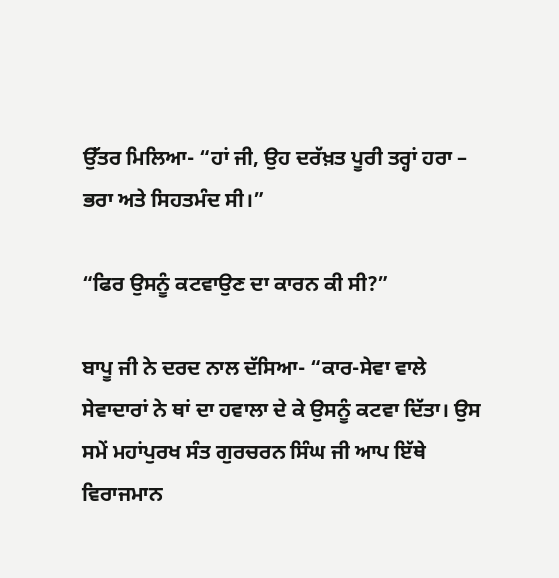ਉੱਤਰ ਮਿਲਿਆ- “ਹਾਂ ਜੀ, ਉਹ ਦਰੱਖ਼ਤ ਪੂਰੀ ਤਰ੍ਹਾਂ ਹਰਾ – ਭਰਾ ਅਤੇ ਸਿਹਤਮੰਦ ਸੀ।”

“ਫਿਰ ਉਸਨੂੰ ਕਟਵਾਉਣ ਦਾ ਕਾਰਨ ਕੀ ਸੀ?”

ਬਾਪੂ ਜੀ ਨੇ ਦਰਦ ਨਾਲ ਦੱਸਿਆ- “ਕਾਰ-ਸੇਵਾ ਵਾਲੇ ਸੇਵਾਦਾਰਾਂ ਨੇ ਥਾਂ ਦਾ ਹਵਾਲਾ ਦੇ ਕੇ ਉਸਨੂੰ ਕਟਵਾ ਦਿੱਤਾ। ਉਸ ਸਮੇਂ ਮਹਾਂਪੁਰਖ ਸੰਤ ਗੁਰਚਰਨ ਸਿੰਘ ਜੀ ਆਪ ਇੱਥੇ ਵਿਰਾਜਮਾਨ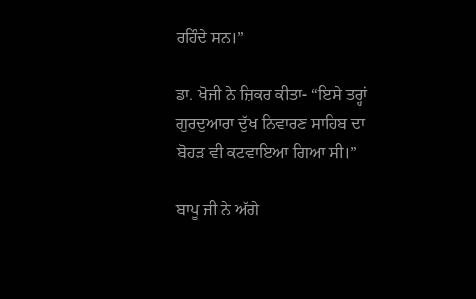ਰਹਿੰਦੇ ਸਨ।”

ਡਾ. ਖੋਜੀ ਨੇ ਜ਼ਿਕਰ ਕੀਤਾ- “ਇਸੇ ਤਰ੍ਹਾਂ ਗੁਰਦੁਆਰਾ ਦੁੱਖ ਨਿਵਾਰਣ ਸਾਹਿਬ ਦਾ ਬੋਹੜ ਵੀ ਕਟਵਾਇਆ ਗਿਆ ਸੀ।”

ਬਾਪੂ ਜੀ ਨੇ ਅੱਗੇ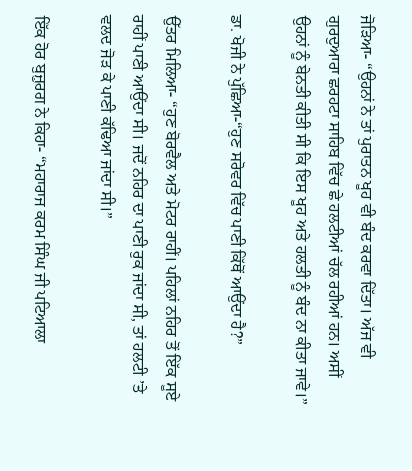ਜੋੜਿਆ- “ਉਹਨਾਂ ਨੇ ਤਾਂ ਪੁਰਾਤਨ ਖੂਹ ਵੀ ਬੰਦ ਕਰਵਾ ਦਿੱਤਾ। ਅੱਜ ਵੀ ਗੁਰਦੁਆਰਾ ਛਰਹਟਾ ਸਾਹਿਬ ਵਿੱਚ ਛੇ ਹਲਟੀਆਂ ਚੱਲ ਰਹੀਆਂ ਹਨ। ਅਸੀਂ ਉਹਨਾਂ ਨੂੰ ਬੇਨਤੀ ਕੀਤੀ ਸੀ ਕਿ ਇਸ ਖੂਹ ਅਤੇ ਹਲਤੀ ਨੂੰ ਬੰਦ ਨਾ ਕੀਤਾ ਜਾਵੇ।”

ਡਾ. ਖੋਜੀ ਨੇ ਪੁੱਛਿਆ-“ਹੁਣ ਸਰੋਵਰ ਵਿੱਚ ਪਾਣੀ ਕਿੱਥੋਂ ਆਉਂਦਾ ਹੈ?”

ਉੱਤਰ ਮਿਲਿਆ- “ਹੁਣ ਬੋਰਵੈਲ ਅਤੇ ਮੋਟਰ ਰਾਹੀਂ। ਪਹਿਲਾਂ ਨਹਿਰ ਤੋਂ ਇੱਕ ਸੂਏ ਰਾਹੀਂ ਪਾਣੀ ਆਉਂਦਾ ਸੀ। ਜਦੋਂ ਨਹਿਰ ਦਾ ਪਾਣੀ ਰੁਕ ਜਾਂਦਾ ਸੀ, ਤਾਂ ਹਲਟੀ ’ਤੇ ਵਲਦ ਜੋੜ ਕੇ ਪਾਣੀ ਕੱਢਿਆ ਜਾਂਦਾ ਸੀ।”

ਇੱਕ ਹੋਰ ਬੁਜ਼ੁਰਗ ਨੇ ਕਿਹਾ- “ਮਹਾਰਾਜ ਕਰਮ ਸਿੰਘ ਜੀ ਪਟਿਆਲਾ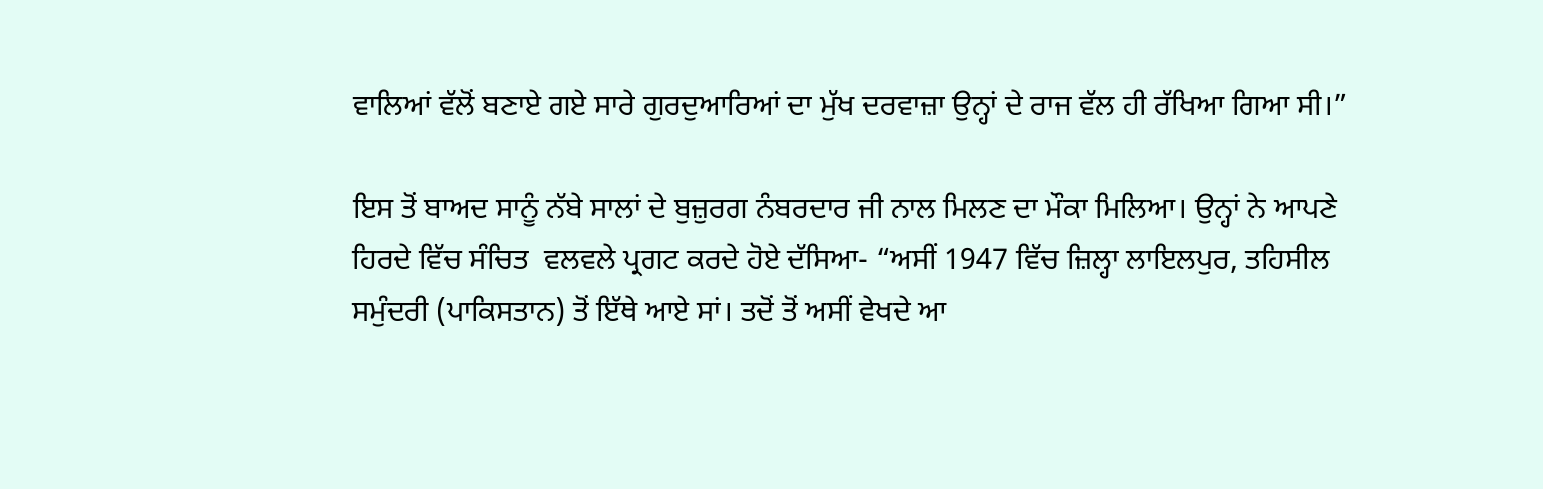ਵਾਲਿਆਂ ਵੱਲੋਂ ਬਣਾਏ ਗਏ ਸਾਰੇ ਗੁਰਦੁਆਰਿਆਂ ਦਾ ਮੁੱਖ ਦਰਵਾਜ਼ਾ ਉਨ੍ਹਾਂ ਦੇ ਰਾਜ ਵੱਲ ਹੀ ਰੱਖਿਆ ਗਿਆ ਸੀ।”

ਇਸ ਤੋਂ ਬਾਅਦ ਸਾਨੂੰ ਨੱਬੇ ਸਾਲਾਂ ਦੇ ਬੁਜ਼ੁਰਗ ਨੰਬਰਦਾਰ ਜੀ ਨਾਲ ਮਿਲਣ ਦਾ ਮੌਕਾ ਮਿਲਿਆ। ਉਨ੍ਹਾਂ ਨੇ ਆਪਣੇ ਹਿਰਦੇ ਵਿੱਚ ਸੰਚਿਤ  ਵਲਵਲੇ ਪ੍ਰਗਟ ਕਰਦੇ ਹੋਏ ਦੱਸਿਆ- “ਅਸੀਂ 1947 ਵਿੱਚ ਜ਼ਿਲ੍ਹਾ ਲਾਇਲਪੁਰ, ਤਹਿਸੀਲ ਸਮੁੰਦਰੀ (ਪਾਕਿਸਤਾਨ) ਤੋਂ ਇੱਥੇ ਆਏ ਸਾਂ। ਤਦੋਂ ਤੋਂ ਅਸੀਂ ਵੇਖਦੇ ਆ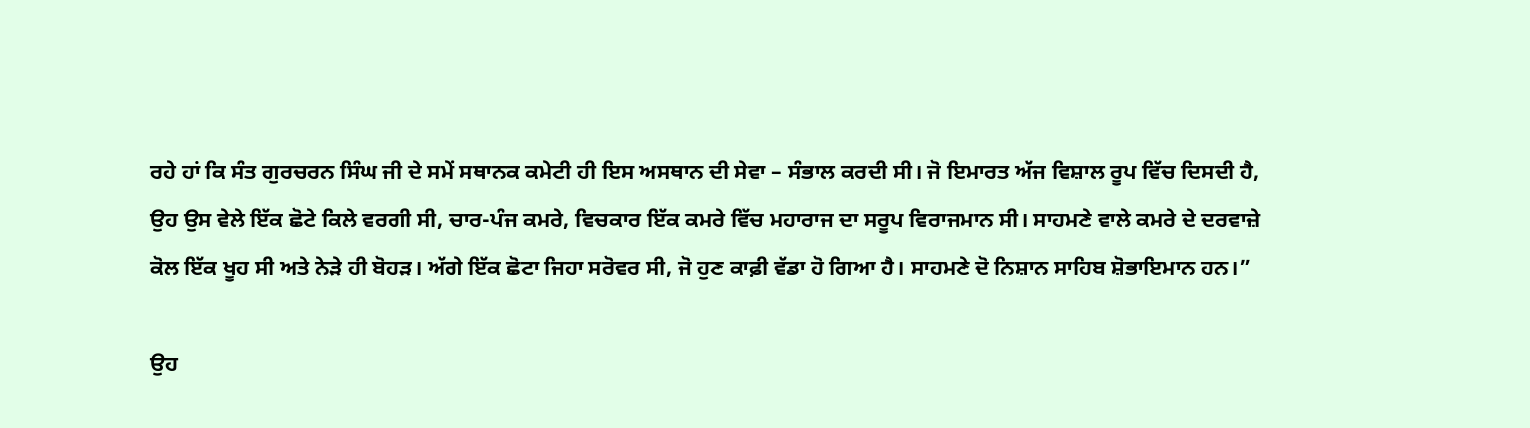ਰਹੇ ਹਾਂ ਕਿ ਸੰਤ ਗੁਰਚਰਨ ਸਿੰਘ ਜੀ ਦੇ ਸਮੇਂ ਸਥਾਨਕ ਕਮੇਟੀ ਹੀ ਇਸ ਅਸਥਾਨ ਦੀ ਸੇਵਾ – ਸੰਭਾਲ ਕਰਦੀ ਸੀ। ਜੋ ਇਮਾਰਤ ਅੱਜ ਵਿਸ਼ਾਲ ਰੂਪ ਵਿੱਚ ਦਿਸਦੀ ਹੈ, ਉਹ ਉਸ ਵੇਲੇ ਇੱਕ ਛੋਟੇ ਕਿਲੇ ਵਰਗੀ ਸੀ, ਚਾਰ-ਪੰਜ ਕਮਰੇ, ਵਿਚਕਾਰ ਇੱਕ ਕਮਰੇ ਵਿੱਚ ਮਹਾਰਾਜ ਦਾ ਸਰੂਪ ਵਿਰਾਜਮਾਨ ਸੀ। ਸਾਹਮਣੇ ਵਾਲੇ ਕਮਰੇ ਦੇ ਦਰਵਾਜ਼ੇ ਕੋਲ ਇੱਕ ਖੂਹ ਸੀ ਅਤੇ ਨੇੜੇ ਹੀ ਬੋਹੜ। ਅੱਗੇ ਇੱਕ ਛੋਟਾ ਜਿਹਾ ਸਰੋਵਰ ਸੀ, ਜੋ ਹੁਣ ਕਾਫ਼ੀ ਵੱਡਾ ਹੋ ਗਿਆ ਹੈ। ਸਾਹਮਣੇ ਦੋ ਨਿਸ਼ਾਨ ਸਾਹਿਬ ਸ਼ੋਭਾਇਮਾਨ ਹਨ।”

ਉਹ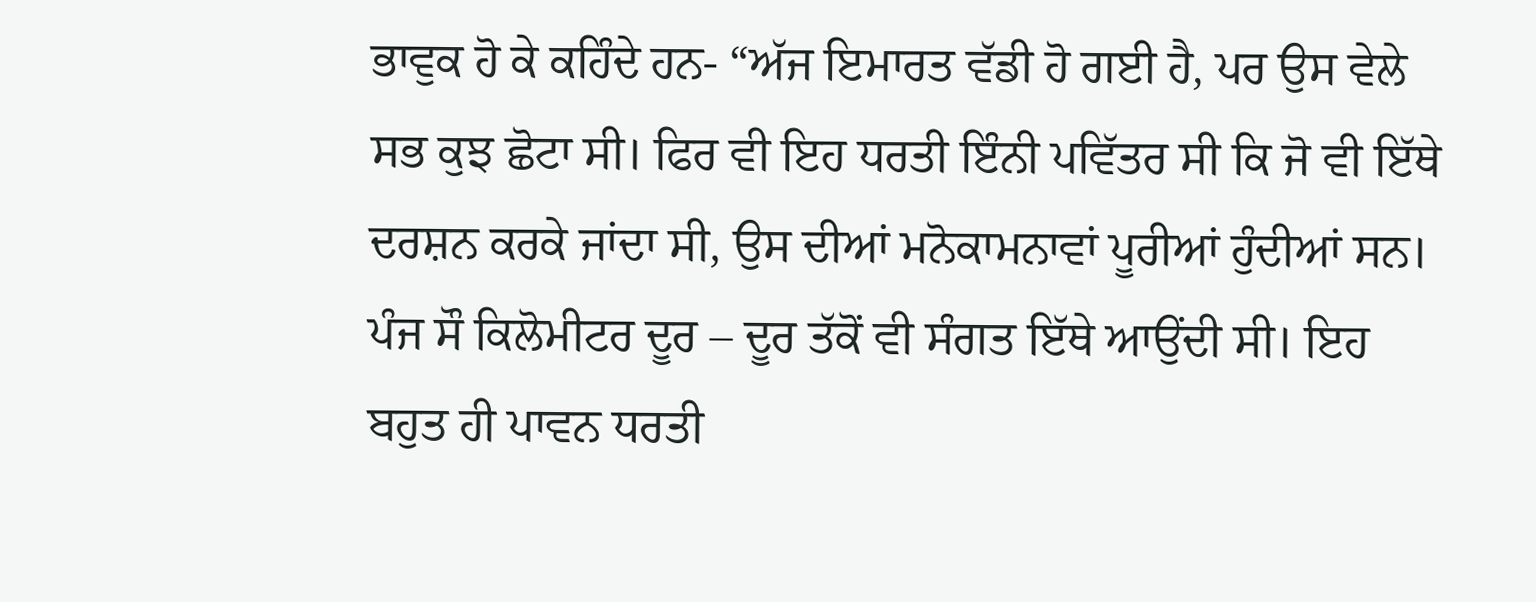ਭਾਵੁਕ ਹੋ ਕੇ ਕਹਿੰਦੇ ਹਨ- “ਅੱਜ ਇਮਾਰਤ ਵੱਡੀ ਹੋ ਗਈ ਹੈ, ਪਰ ਉਸ ਵੇਲੇ ਸਭ ਕੁਝ ਛੋਟਾ ਸੀ। ਫਿਰ ਵੀ ਇਹ ਧਰਤੀ ਇੰਨੀ ਪਵਿੱਤਰ ਸੀ ਕਿ ਜੋ ਵੀ ਇੱਥੇ ਦਰਸ਼ਨ ਕਰਕੇ ਜਾਂਦਾ ਸੀ, ਉਸ ਦੀਆਂ ਮਨੋਕਾਮਨਾਵਾਂ ਪੂਰੀਆਂ ਹੁੰਦੀਆਂ ਸਨ। ਪੰਜ ਸੌ ਕਿਲੋਮੀਟਰ ਦੂਰ – ਦੂਰ ਤੱਕੋਂ ਵੀ ਸੰਗਤ ਇੱਥੇ ਆਉਂਦੀ ਸੀ। ਇਹ ਬਹੁਤ ਹੀ ਪਾਵਨ ਧਰਤੀ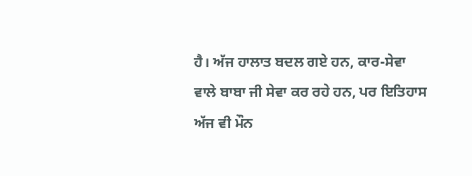ਹੈ। ਅੱਜ ਹਾਲਾਤ ਬਦਲ ਗਏ ਹਨ, ਕਾਰ-ਸੇਵਾ ਵਾਲੇ ਬਾਬਾ ਜੀ ਸੇਵਾ ਕਰ ਰਹੇ ਹਨ, ਪਰ ਇਤਿਹਾਸ ਅੱਜ ਵੀ ਮੌਨ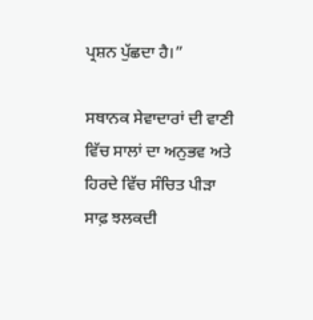ਪ੍ਰਸ਼ਨ ਪੁੱਛਦਾ ਹੈ।”

ਸਥਾਨਕ ਸੇਵਾਦਾਰਾਂ ਦੀ ਵਾਣੀ ਵਿੱਚ ਸਾਲਾਂ ਦਾ ਅਨੁਭਵ ਅਤੇ ਹਿਰਦੇ ਵਿੱਚ ਸੰਚਿਤ ਪੀੜਾ ਸਾਫ਼ ਝਲਕਦੀ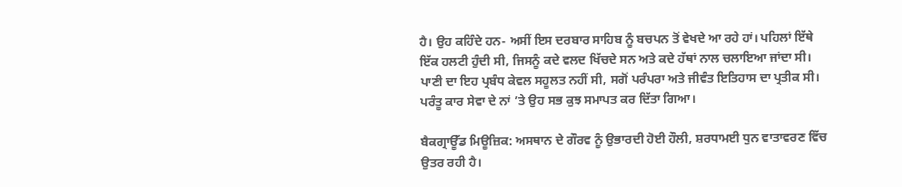ਹੈ। ਉਹ ਕਹਿੰਦੇ ਹਨ- ਅਸੀਂ ਇਸ ਦਰਬਾਰ ਸਾਹਿਬ ਨੂੰ ਬਚਪਨ ਤੋਂ ਵੇਖਦੇ ਆ ਰਹੇ ਹਾਂ। ਪਹਿਲਾਂ ਇੱਥੇ ਇੱਕ ਹਲਟੀ ਹੁੰਦੀ ਸੀ, ਜਿਸਨੂੰ ਕਦੇ ਵਲਦ ਖਿੱਚਦੇ ਸਨ ਅਤੇ ਕਦੇ ਹੱਥਾਂ ਨਾਲ ਚਲਾਇਆ ਜਾਂਦਾ ਸੀ। ਪਾਣੀ ਦਾ ਇਹ ਪ੍ਰਬੰਧ ਕੇਵਲ ਸਹੂਲਤ ਨਹੀਂ ਸੀ, ਸਗੋਂ ਪਰੰਪਰਾ ਅਤੇ ਜੀਵੰਤ ਇਤਿਹਾਸ ਦਾ ਪ੍ਰਤੀਕ ਸੀ। ਪਰੰਤੂ ਕਾਰ ਸੇਵਾ ਦੇ ਨਾਂ ’ਤੇ ਉਹ ਸਭ ਕੁਝ ਸਮਾਪਤ ਕਰ ਦਿੱਤਾ ਗਿਆ।

ਬੈਕਗ੍ਰਾਊੱਡ ਮਿਊਜ਼ਿਕ: ਅਸਥਾਨ ਦੇ ਗੌਰਵ ਨੂੰ ਉਭਾਰਦੀ ਹੋਈ ਹੌਲੀ, ਸ਼ਰਧਾਮਈ ਧੁਨ ਵਾਤਾਵਰਣ ਵਿੱਚ ਉਤਰ ਰਹੀ ਹੈ।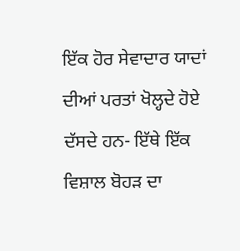ਇੱਕ ਹੋਰ ਸੇਵਾਦਾਰ ਯਾਦਾਂ ਦੀਆਂ ਪਰਤਾਂ ਖੋਲ੍ਹਦੇ ਹੋਏ ਦੱਸਦੇ ਹਨ- ਇੱਥੇ ਇੱਕ ਵਿਸ਼ਾਲ ਬੋਹੜ ਦਾ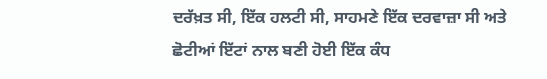ਦਰੱਖ਼ਤ ਸੀ, ਇੱਕ ਹਲਟੀ ਸੀ, ਸਾਹਮਣੇ ਇੱਕ ਦਰਵਾਜ਼ਾ ਸੀ ਅਤੇ ਛੋਟੀਆਂ ਇੱਟਾਂ ਨਾਲ ਬਣੀ ਹੋਈ ਇੱਕ ਕੰਧ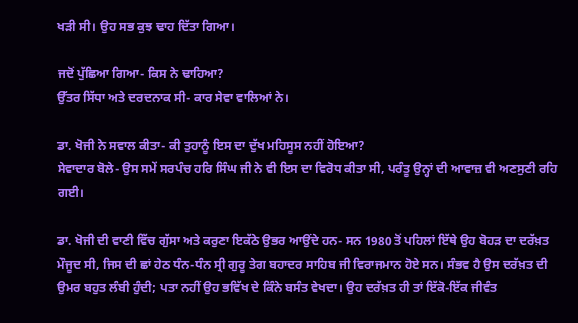ਖੜੀ ਸੀ। ਉਹ ਸਭ ਕੁਝ ਢਾਹ ਦਿੱਤਾ ਗਿਆ।

ਜਦੋਂ ਪੁੱਛਿਆ ਗਿਆ- ਕਿਸ ਨੇ ਢਾਹਿਆ?
ਉੱਤਰ ਸਿੱਧਾ ਅਤੇ ਦਰਦਨਾਕ ਸੀ- ਕਾਰ ਸੇਵਾ ਵਾਲਿਆਂ ਨੇ।

ਡਾ. ਖੋਜੀ ਨੇ ਸਵਾਲ ਕੀਤਾ- ਕੀ ਤੁਹਾਨੂੰ ਇਸ ਦਾ ਦੁੱਖ ਮਹਿਸੂਸ ਨਹੀਂ ਹੋਇਆ?
ਸੇਵਾਦਾਰ ਬੋਲੇ- ਉਸ ਸਮੇਂ ਸਰਪੰਚ ਹਰਿ ਸਿੰਘ ਜੀ ਨੇ ਵੀ ਇਸ ਦਾ ਵਿਰੋਧ ਕੀਤਾ ਸੀ, ਪਰੰਤੂ ਉਨ੍ਹਾਂ ਦੀ ਆਵਾਜ਼ ਵੀ ਅਣਸੁਣੀ ਰਹਿ ਗਈ।

ਡਾ. ਖੋਜੀ ਦੀ ਵਾਣੀ ਵਿੱਚ ਗੁੱਸਾ ਅਤੇ ਕਰੁਣਾ ਇਕੱਠੇ ਉਭਰ ਆਉਂਦੇ ਹਨ- ਸਨ 1980 ਤੋਂ ਪਹਿਲਾਂ ਇੱਥੇ ਉਹ ਬੋਹੜ ਦਾ ਦਰੱਖ਼ਤ ਮੌਜੂਦ ਸੀ, ਜਿਸ ਦੀ ਛਾਂ ਹੇਠ ਧੰਨ-ਧੰਨ ਸ੍ਰੀ ਗੁਰੂ ਤੇਗ ਬਹਾਦਰ ਸਾਹਿਬ ਜੀ ਵਿਰਾਜਮਾਨ ਹੋਏ ਸਨ। ਸੰਭਵ ਹੈ ਉਸ ਦਰੱਖ਼ਤ ਦੀ ਉਮਰ ਬਹੁਤ ਲੰਬੀ ਹੁੰਦੀ; ਪਤਾ ਨਹੀਂ ਉਹ ਭਵਿੱਖ ਦੇ ਕਿੰਨੇ ਬਸੰਤ ਵੇਖਦਾ। ਉਹ ਦਰੱਖ਼ਤ ਹੀ ਤਾਂ ਇੱਕੋ-ਇੱਕ ਜੀਵੰਤ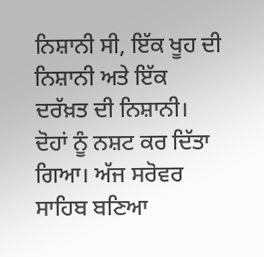ਨਿਸ਼ਾਨੀ ਸੀ, ਇੱਕ ਖੂਹ ਦੀ ਨਿਸ਼ਾਨੀ ਅਤੇ ਇੱਕ ਦਰੱਖ਼ਤ ਦੀ ਨਿਸ਼ਾਨੀ। ਦੋਹਾਂ ਨੂੰ ਨਸ਼ਟ ਕਰ ਦਿੱਤਾ ਗਿਆ। ਅੱਜ ਸਰੋਵਰ ਸਾਹਿਬ ਬਣਿਆ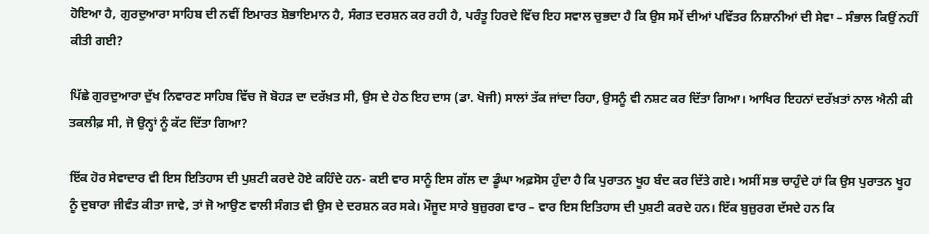ਹੋਇਆ ਹੈ, ਗੁਰਦੁਆਰਾ ਸਾਹਿਬ ਦੀ ਨਵੀਂ ਇਮਾਰਤ ਸ਼ੋਭਾਇਮਾਨ ਹੈ, ਸੰਗਤ ਦਰਸ਼ਨ ਕਰ ਰਹੀ ਹੈ, ਪਰੰਤੂ ਹਿਰਦੇ ਵਿੱਚ ਇਹ ਸਵਾਲ ਚੁਭਦਾ ਹੈ ਕਿ ਉਸ ਸਮੇਂ ਦੀਆਂ ਪਵਿੱਤਰ ਨਿਸ਼ਾਨੀਆਂ ਦੀ ਸੇਵਾ – ਸੰਭਾਲ ਕਿਉਂ ਨਹੀਂ ਕੀਤੀ ਗਈ?

ਪਿੱਛੇ ਗੁਰਦੁਆਰਾ ਦੁੱਖ ਨਿਵਾਰਣ ਸਾਹਿਬ ਵਿੱਚ ਜੋ ਬੋਹੜ ਦਾ ਦਰੱਖ਼ਤ ਸੀ, ਉਸ ਦੇ ਹੇਠ ਇਹ ਦਾਸ (ਡਾ. ਖੋਜੀ) ਸਾਲਾਂ ਤੱਕ ਜਾਂਦਾ ਰਿਹਾ, ਉਸਨੂੰ ਵੀ ਨਸ਼ਟ ਕਰ ਦਿੱਤਾ ਗਿਆ। ਆਖਿਰ ਇਹਨਾਂ ਦਰੱਖ਼ਤਾਂ ਨਾਲ ਐਨੀ ਕੀ ਤਕਲੀਫ਼ ਸੀ, ਜੋ ਉਨ੍ਹਾਂ ਨੂੰ ਕੱਟ ਦਿੱਤਾ ਗਿਆ?

ਇੱਕ ਹੋਰ ਸੇਵਾਦਾਰ ਵੀ ਇਸ ਇਤਿਹਾਸ ਦੀ ਪੁਸ਼ਟੀ ਕਰਦੇ ਹੋਏ ਕਹਿੰਦੇ ਹਨ- ਕਈ ਵਾਰ ਸਾਨੂੰ ਇਸ ਗੱਲ ਦਾ ਡੂੰਘਾ ਅਫ਼ਸੋਸ ਹੁੰਦਾ ਹੈ ਕਿ ਪੁਰਾਤਨ ਖੂਹ ਬੰਦ ਕਰ ਦਿੱਤੇ ਗਏ। ਅਸੀਂ ਸਭ ਚਾਹੁੰਦੇ ਹਾਂ ਕਿ ਉਸ ਪੁਰਾਤਨ ਖੂਹ ਨੂੰ ਦੁਬਾਰਾ ਜੀਵੰਤ ਕੀਤਾ ਜਾਵੇ, ਤਾਂ ਜੋ ਆਉਣ ਵਾਲੀ ਸੰਗਤ ਵੀ ਉਸ ਦੇ ਦਰਸ਼ਨ ਕਰ ਸਕੇ। ਮੌਜੂਦ ਸਾਰੇ ਬੁਜ਼ੁਰਗ ਵਾਰ – ਵਾਰ ਇਸ ਇਤਿਹਾਸ ਦੀ ਪੁਸ਼ਟੀ ਕਰਦੇ ਹਨ। ਇੱਕ ਬੁਜ਼ੁਰਗ ਦੱਸਦੇ ਹਨ ਕਿ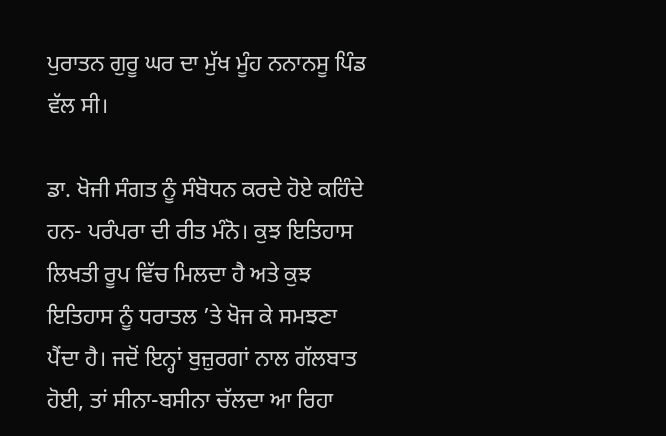ਪੁਰਾਤਨ ਗੁਰੂ ਘਰ ਦਾ ਮੁੱਖ ਮੂੰਹ ਨਨਾਨਸੂ ਪਿੰਡ ਵੱਲ ਸੀ।

ਡਾ. ਖੋਜੀ ਸੰਗਤ ਨੂੰ ਸੰਬੋਧਨ ਕਰਦੇ ਹੋਏ ਕਹਿੰਦੇ ਹਨ- ਪਰੰਪਰਾ ਦੀ ਰੀਤ ਮੰਨੋ। ਕੁਝ ਇਤਿਹਾਸ ਲਿਖਤੀ ਰੂਪ ਵਿੱਚ ਮਿਲਦਾ ਹੈ ਅਤੇ ਕੁਝ ਇਤਿਹਾਸ ਨੂੰ ਧਰਾਤਲ ’ਤੇ ਖੋਜ ਕੇ ਸਮਝਣਾ ਪੈਂਦਾ ਹੈ। ਜਦੋਂ ਇਨ੍ਹਾਂ ਬੁਜ਼ੁਰਗਾਂ ਨਾਲ ਗੱਲਬਾਤ ਹੋਈ, ਤਾਂ ਸੀਨਾ-ਬਸੀਨਾ ਚੱਲਦਾ ਆ ਰਿਹਾ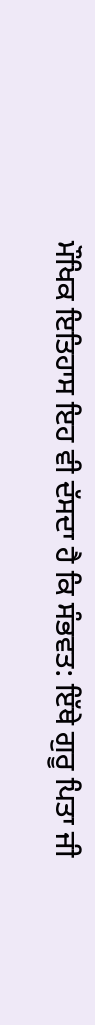ਮੌਖਿਕ ਇਤਿਹਾਸ ਇਹ ਵੀ ਦੱਸਦਾ ਹੈ ਕਿ ਸੰਭਵਤ: ਇੱਥੇ ਗੁਰੂ ਪਿਤਾ ਜੀ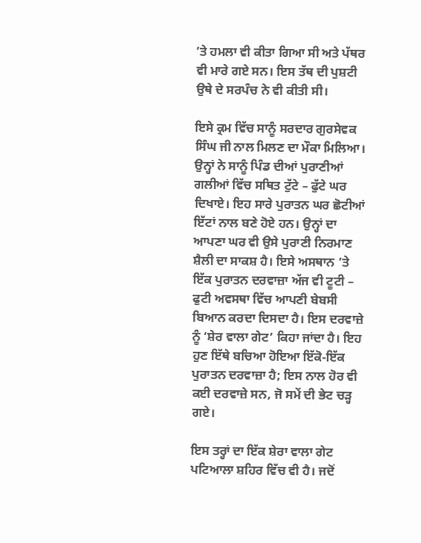’ਤੇ ਹਮਲਾ ਵੀ ਕੀਤਾ ਗਿਆ ਸੀ ਅਤੇ ਪੱਥਰ ਵੀ ਮਾਰੇ ਗਏ ਸਨ। ਇਸ ਤੱਥ ਦੀ ਪੁਸ਼ਟੀ ਉਥੇ ਦੇ ਸਰਪੰਚ ਨੇ ਵੀ ਕੀਤੀ ਸੀ।

ਇਸੇ ਕ੍ਰਮ ਵਿੱਚ ਸਾਨੂੰ ਸਰਦਾਰ ਗੁਰਸੇਵਕ ਸਿੰਘ ਜੀ ਨਾਲ ਮਿਲਣ ਦਾ ਮੌਕਾ ਮਿਲਿਆ। ਉਨ੍ਹਾਂ ਨੇ ਸਾਨੂੰ ਪਿੰਡ ਦੀਆਂ ਪੁਰਾਣੀਆਂ ਗਲੀਆਂ ਵਿੱਚ ਸਥਿਤ ਟੁੱਟੇ – ਫੁੱਟੇ ਘਰ ਦਿਖਾਏ। ਇਹ ਸਾਰੇ ਪੁਰਾਤਨ ਘਰ ਛੋਟੀਆਂ ਇੱਟਾਂ ਨਾਲ ਬਣੇ ਹੋਏ ਹਨ। ਉਨ੍ਹਾਂ ਦਾ ਆਪਣਾ ਘਰ ਵੀ ਉਸੇ ਪੁਰਾਣੀ ਨਿਰਮਾਣ ਸ਼ੈਲੀ ਦਾ ਸਾਕਸ਼ ਹੈ। ਇਸੇ ਅਸਥਾਨ ’ਤੇ ਇੱਕ ਪੁਰਾਤਨ ਦਰਵਾਜ਼ਾ ਅੱਜ ਵੀ ਟੂਟੀ – ਫੁਟੀ ਅਵਸਥਾ ਵਿੱਚ ਆਪਣੀ ਬੇਬਸੀ ਬਿਆਨ ਕਰਦਾ ਦਿਸਦਾ ਹੈ। ਇਸ ਦਰਵਾਜ਼ੇ ਨੂੰ ‘ਸ਼ੇਰ ਵਾਲਾ ਗੇਟ’ ਕਿਹਾ ਜਾਂਦਾ ਹੈ। ਇਹ ਹੁਣ ਇੱਥੇ ਬਚਿਆ ਹੋਇਆ ਇੱਕੋ-ਇੱਕ ਪੁਰਾਤਨ ਦਰਵਾਜ਼ਾ ਹੈ; ਇਸ ਨਾਲ ਹੋਰ ਵੀ ਕਈ ਦਰਵਾਜ਼ੇ ਸਨ, ਜੋ ਸਮੇਂ ਦੀ ਭੇਟ ਚੜ੍ਹ ਗਏ।

ਇਸ ਤਰ੍ਹਾਂ ਦਾ ਇੱਕ ਸ਼ੇਰਾ ਵਾਲਾ ਗੇਟ ਪਟਿਆਲਾ ਸ਼ਹਿਰ ਵਿੱਚ ਵੀ ਹੈ। ਜਦੋਂ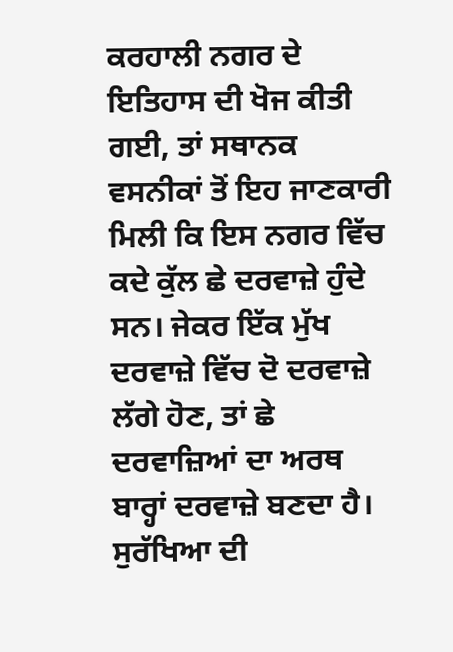ਕਰਹਾਲੀ ਨਗਰ ਦੇ ਇਤਿਹਾਸ ਦੀ ਖੋਜ ਕੀਤੀ ਗਈ, ਤਾਂ ਸਥਾਨਕ ਵਸਨੀਕਾਂ ਤੋਂ ਇਹ ਜਾਣਕਾਰੀ ਮਿਲੀ ਕਿ ਇਸ ਨਗਰ ਵਿੱਚ ਕਦੇ ਕੁੱਲ ਛੇ ਦਰਵਾਜ਼ੇ ਹੁੰਦੇ ਸਨ। ਜੇਕਰ ਇੱਕ ਮੁੱਖ ਦਰਵਾਜ਼ੇ ਵਿੱਚ ਦੋ ਦਰਵਾਜ਼ੇ ਲੱਗੇ ਹੋਣ, ਤਾਂ ਛੇ ਦਰਵਾਜ਼ਿਆਂ ਦਾ ਅਰਥ ਬਾਰ੍ਹਾਂ ਦਰਵਾਜ਼ੇ ਬਣਦਾ ਹੈ। ਸੁਰੱਖਿਆ ਦੀ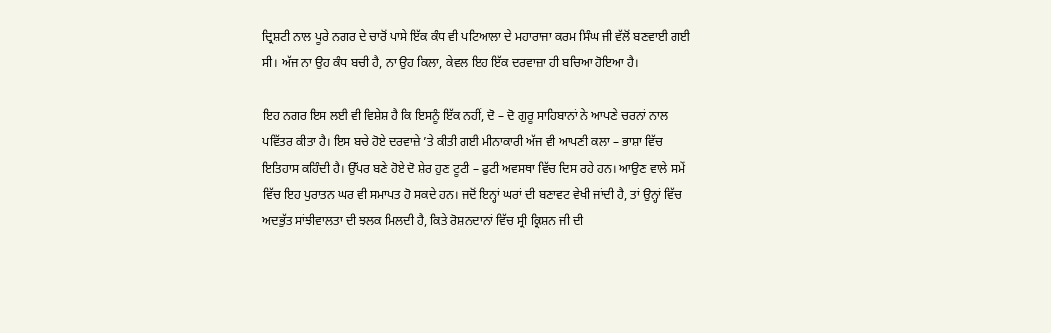ਦ੍ਰਿਸ਼ਟੀ ਨਾਲ ਪੂਰੇ ਨਗਰ ਦੇ ਚਾਰੋਂ ਪਾਸੇ ਇੱਕ ਕੰਧ ਵੀ ਪਟਿਆਲਾ ਦੇ ਮਹਾਰਾਜਾ ਕਰਮ ਸਿੰਘ ਜੀ ਵੱਲੋਂ ਬਣਵਾਈ ਗਈ ਸੀ। ਅੱਜ ਨਾ ਉਹ ਕੰਧ ਬਚੀ ਹੈ, ਨਾ ਉਹ ਕਿਲਾ, ਕੇਵਲ ਇਹ ਇੱਕ ਦਰਵਾਜ਼ਾ ਹੀ ਬਚਿਆ ਹੋਇਆ ਹੈ।

ਇਹ ਨਗਰ ਇਸ ਲਈ ਵੀ ਵਿਸ਼ੇਸ਼ ਹੈ ਕਿ ਇਸਨੂੰ ਇੱਕ ਨਹੀਂ, ਦੋ – ਦੋ ਗੁਰੂ ਸਾਹਿਬਾਨਾਂ ਨੇ ਆਪਣੇ ਚਰਨਾਂ ਨਾਲ ਪਵਿੱਤਰ ਕੀਤਾ ਹੈ। ਇਸ ਬਚੇ ਹੋਏ ਦਰਵਾਜ਼ੇ ’ਤੇ ਕੀਤੀ ਗਈ ਮੀਨਾਕਾਰੀ ਅੱਜ ਵੀ ਆਪਣੀ ਕਲਾ – ਭਾਸ਼ਾ ਵਿੱਚ ਇਤਿਹਾਸ ਕਹਿੰਦੀ ਹੈ। ਉੱਪਰ ਬਣੇ ਹੋਏ ਦੋ ਸ਼ੇਰ ਹੁਣ ਟੂਟੀ – ਫੁਟੀ ਅਵਸਥਾ ਵਿੱਚ ਦਿਸ ਰਹੇ ਹਨ। ਆਉਣ ਵਾਲੇ ਸਮੇਂ ਵਿੱਚ ਇਹ ਪੁਰਾਤਨ ਘਰ ਵੀ ਸਮਾਪਤ ਹੋ ਸਕਦੇ ਹਨ। ਜਦੋਂ ਇਨ੍ਹਾਂ ਘਰਾਂ ਦੀ ਬਣਾਵਟ ਵੇਖੀ ਜਾਂਦੀ ਹੈ, ਤਾਂ ਉਨ੍ਹਾਂ ਵਿੱਚ ਅਦਭੁੱਤ ਸਾਂਝੀਵਾਲਤਾ ਦੀ ਝਲਕ ਮਿਲਦੀ ਹੈ, ਕਿਤੇ ਰੋਸ਼ਨਦਾਨਾਂ ਵਿੱਚ ਸ੍ਰੀ ਕ੍ਰਿਸ਼ਨ ਜੀ ਦੀ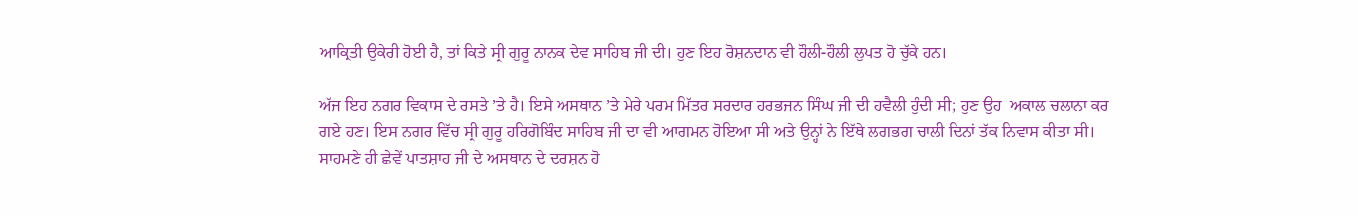ਆਕ੍ਰਿਤੀ ਉਕੇਰੀ ਹੋਈ ਹੈ, ਤਾਂ ਕਿਤੇ ਸ੍ਰੀ ਗੁਰੂ ਨਾਨਕ ਦੇਵ ਸਾਹਿਬ ਜੀ ਦੀ। ਹੁਣ ਇਹ ਰੋਸ਼ਨਦਾਨ ਵੀ ਹੌਲੀ-ਹੌਲੀ ਲੁਪਤ ਹੋ ਚੁੱਕੇ ਹਨ।

ਅੱਜ ਇਹ ਨਗਰ ਵਿਕਾਸ ਦੇ ਰਸਤੇ ’ਤੇ ਹੈ। ਇਸੇ ਅਸਥਾਨ ’ਤੇ ਮੇਰੇ ਪਰਮ ਮਿੱਤਰ ਸਰਦਾਰ ਹਰਭਜਨ ਸਿੰਘ ਜੀ ਦੀ ਹਵੈਲੀ ਹੁੰਦੀ ਸੀ; ਹੁਣ ਉਹ  ਅਕਾਲ ਚਲਾਨਾ ਕਰ ਗਏ ਹਣ। ਇਸ ਨਗਰ ਵਿੱਚ ਸ੍ਰੀ ਗੁਰੂ ਹਰਿਗੋਬਿੰਦ ਸਾਹਿਬ ਜੀ ਦਾ ਵੀ ਆਗਮਨ ਹੋਇਆ ਸੀ ਅਤੇ ਉਨ੍ਹਾਂ ਨੇ ਇੱਥੇ ਲਗਭਗ ਚਾਲੀ ਦਿਨਾਂ ਤੱਕ ਨਿਵਾਸ ਕੀਤਾ ਸੀ। ਸਾਹਮਣੇ ਹੀ ਛੇਵੇਂ ਪਾਤਸ਼ਾਹ ਜੀ ਦੇ ਅਸਥਾਨ ਦੇ ਦਰਸ਼ਨ ਹੋ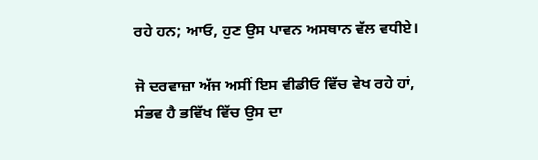ਰਹੇ ਹਨ; ਆਓ, ਹੁਣ ਉਸ ਪਾਵਨ ਅਸਥਾਨ ਵੱਲ ਵਧੀਏ।

ਜੋ ਦਰਵਾਜ਼ਾ ਅੱਜ ਅਸੀਂ ਇਸ ਵੀਡੀਓ ਵਿੱਚ ਵੇਖ ਰਹੇ ਹਾਂ, ਸੰਭਵ ਹੈ ਭਵਿੱਖ ਵਿੱਚ ਉਸ ਦਾ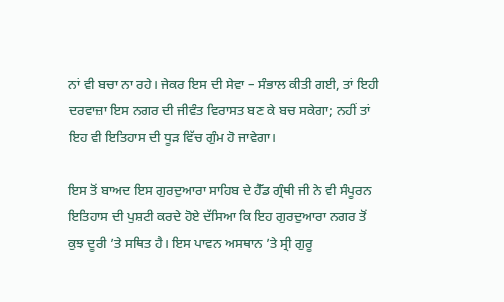ਨਾਂ ਵੀ ਬਚਾ ਨਾ ਰਹੇ। ਜੇਕਰ ਇਸ ਦੀ ਸੇਵਾ – ਸੰਭਾਲ ਕੀਤੀ ਗਈ, ਤਾਂ ਇਹੀ ਦਰਵਾਜ਼ਾ ਇਸ ਨਗਰ ਦੀ ਜੀਵੰਤ ਵਿਰਾਸਤ ਬਣ ਕੇ ਬਚ ਸਕੇਗਾ; ਨਹੀਂ ਤਾਂ ਇਹ ਵੀ ਇਤਿਹਾਸ ਦੀ ਧੂੜ ਵਿੱਚ ਗੁੰਮ ਹੋ ਜਾਵੇਗਾ।

ਇਸ ਤੋਂ ਬਾਅਦ ਇਸ ਗੁਰਦੁਆਰਾ ਸਾਹਿਬ ਦੇ ਹੈੱਡ ਗ੍ਰੰਥੀ ਜੀ ਨੇ ਵੀ ਸੰਪੂਰਨ ਇਤਿਹਾਸ ਦੀ ਪੁਸ਼ਟੀ ਕਰਦੇ ਹੋਏ ਦੱਸਿਆ ਕਿ ਇਹ ਗੁਰਦੁਆਰਾ ਨਗਰ ਤੋਂ ਕੁਝ ਦੂਰੀ ’ਤੇ ਸਥਿਤ ਹੈ। ਇਸ ਪਾਵਨ ਅਸਥਾਨ ’ਤੇ ਸ੍ਰੀ ਗੁਰੂ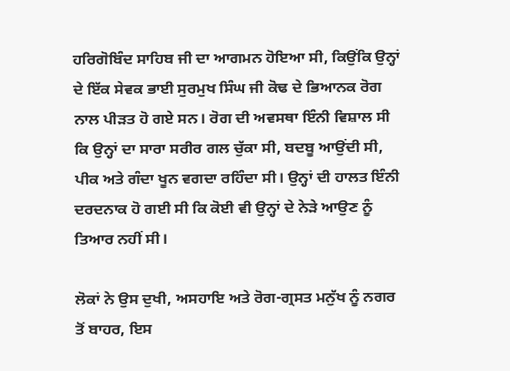ਹਰਿਗੋਬਿੰਦ ਸਾਹਿਬ ਜੀ ਦਾ ਆਗਮਨ ਹੋਇਆ ਸੀ, ਕਿਉਂਕਿ ਉਨ੍ਹਾਂ ਦੇ ਇੱਕ ਸੇਵਕ ਭਾਈ ਸੁਰਮੁਖ ਸਿੰਘ ਜੀ ਕੋਢ ਦੇ ਭਿਆਨਕ ਰੋਗ ਨਾਲ ਪੀੜਤ ਹੋ ਗਏ ਸਨ। ਰੋਗ ਦੀ ਅਵਸਥਾ ਇੰਨੀ ਵਿਸ਼ਾਲ ਸੀ ਕਿ ਉਨ੍ਹਾਂ ਦਾ ਸਾਰਾ ਸਰੀਰ ਗਲ ਚੁੱਕਾ ਸੀ, ਬਦਬੂ ਆਉਂਦੀ ਸੀ, ਪੀਕ ਅਤੇ ਗੰਦਾ ਖੂਨ ਵਗਦਾ ਰਹਿੰਦਾ ਸੀ। ਉਨ੍ਹਾਂ ਦੀ ਹਾਲਤ ਇੰਨੀ ਦਰਦਨਾਕ ਹੋ ਗਈ ਸੀ ਕਿ ਕੋਈ ਵੀ ਉਨ੍ਹਾਂ ਦੇ ਨੇੜੇ ਆਉਣ ਨੂੰ ਤਿਆਰ ਨਹੀਂ ਸੀ।

ਲੋਕਾਂ ਨੇ ਉਸ ਦੁਖੀ, ਅਸਹਾਇ ਅਤੇ ਰੋਗ-ਗ੍ਰਸਤ ਮਨੁੱਖ ਨੂੰ ਨਗਰ ਤੋਂ ਬਾਹਰ, ਇਸ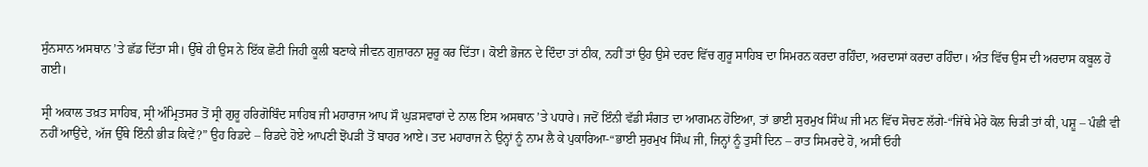ਸੁੰਨਸਾਨ ਅਸਥਾਨ ’ਤੇ ਛੱਡ ਦਿੱਤਾ ਸੀ। ਉੱਥੇ ਹੀ ਉਸ ਨੇ ਇੱਕ ਛੋਟੀ ਜਿਹੀ ਕੂਲੀ ਬਣਾਕੇ ਜੀਵਨ ਗੁਜ਼ਾਰਨਾ ਸ਼ੁਰੂ ਕਰ ਦਿੱਤਾ। ਕੋਈ ਭੋਜਨ ਦੇ ਦਿੰਦਾ ਤਾਂ ਠੀਕ, ਨਹੀਂ ਤਾਂ ਉਹ ਉਸੇ ਦਰਦ ਵਿੱਚ ਗੁਰੂ ਸਾਹਿਬ ਦਾ ਸਿਮਰਨ ਕਰਦਾ ਰਹਿੰਦਾ, ਅਰਦਾਸਾਂ ਕਰਦਾ ਰਹਿੰਦਾ। ਅੰਤ ਵਿੱਚ ਉਸ ਦੀ ਅਰਦਾਸ ਕਬੂਲ ਹੋ ਗਈ।

ਸ੍ਰੀ ਅਕਾਲ ਤਖ਼ਤ ਸਾਹਿਬ, ਸ੍ਰੀ ਅੰਮ੍ਰਿਤਸਰ ਤੋਂ ਸ੍ਰੀ ਗੁਰੂ ਹਰਿਗੋਬਿੰਦ ਸਾਹਿਬ ਜੀ ਮਹਾਰਾਜ ਆਪ ਸੌ ਘੁੜਸਵਾਰਾਂ ਦੇ ਨਾਲ ਇਸ ਅਸਥਾਨ ’ਤੇ ਪਧਾਰੇ। ਜਦੋਂ ਇੰਨੀ ਵੱਡੀ ਸੰਗਤ ਦਾ ਆਗਮਨ ਹੋਇਆ, ਤਾਂ ਭਾਈ ਸੁਰਮੁਖ ਸਿੰਘ ਜੀ ਮਨ ਵਿੱਚ ਸੋਚਣ ਲੱਗੇ-“ਜਿੱਥੇ ਮੇਰੇ ਕੋਲ ਚਿੜੀ ਤਾਂ ਕੀ, ਪਸ਼ੂ – ਪੰਛੀ ਵੀ ਨਹੀਂ ਆਉਂਦੇ, ਅੱਜ ਉੱਥੇ ਇੰਨੀ ਭੀੜ ਕਿਵੇਂ?” ਉਹ ਰਿਡਦੇ – ਰਿਡਦੇ ਹੋਏ ਆਪਣੀ ਝੋਂਪੜੀ ਤੋਂ ਬਾਹਰ ਆਏ। ਤਦ ਮਹਾਰਾਜ ਨੇ ਉਨ੍ਹਾਂ ਨੂੰ ਨਾਮ ਲੈ ਕੇ ਪੁਕਾਰਿਆ-“ਭਾਈ ਸੁਰਮੁਖ ਸਿੰਘ ਜੀ, ਜਿਨ੍ਹਾਂ ਨੂੰ ਤੁਸੀਂ ਦਿਨ – ਰਾਤ ਸਿਮਰਦੇ ਹੋ, ਅਸੀਂ ਓਹੀ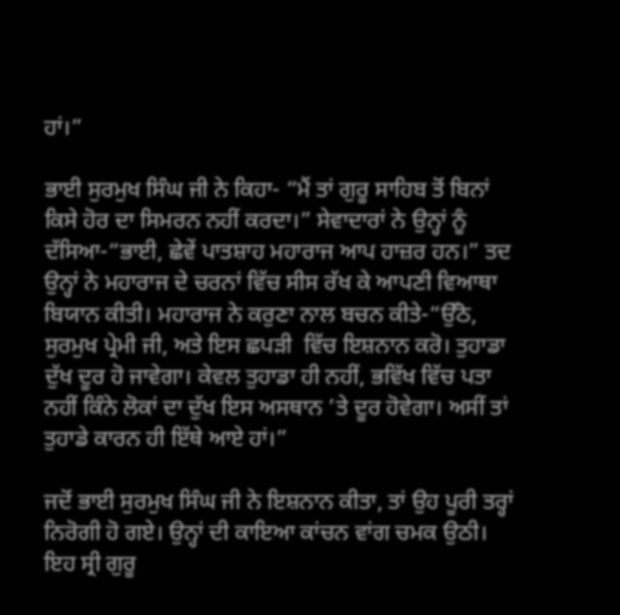ਹਾਂ।”

ਭਾਈ ਸੁਰਮੁਖ ਸਿੰਘ ਜੀ ਨੇ ਕਿਹਾ- “ਮੈਂ ਤਾਂ ਗੁਰੂ ਸਾਹਿਬ ਤੋਂ ਬਿਨਾਂ ਕਿਸੇ ਹੋਰ ਦਾ ਸਿਮਰਨ ਨਹੀਂ ਕਰਦਾ।” ਸੇਵਾਦਾਰਾਂ ਨੇ ਉਨ੍ਹਾਂ ਨੂੰ ਦੱਸਿਆ-“ਭਾਈ, ਛੇਵੇਂ ਪਾਤਸ਼ਾਹ ਮਹਾਰਾਜ ਆਪ ਹਾਜ਼ਰ ਹਨ।” ਤਦ ਉਨ੍ਹਾਂ ਨੇ ਮਹਾਰਾਜ ਦੇ ਚਰਨਾਂ ਵਿੱਚ ਸੀਸ ਰੱਖ ਕੇ ਆਪਣੀ ਵਿਆਥਾ ਬਿਯਾਨ ਕੀਤੀ। ਮਹਾਰਾਜ ਨੇ ਕਰੁਣਾ ਨਾਲ ਬਚਨ ਕੀਤੇ-“ਉੱਠੋ, ਸੁਰਮੁਖ ਪ੍ਰੇਮੀ ਜੀ, ਅਤੇ ਇਸ ਛਪੜੀ  ਵਿੱਚ ਇਸ਼ਨਾਨ ਕਰੋ। ਤੁਹਾਡਾ ਦੁੱਖ ਦੂਰ ਹੋ ਜਾਵੇਗਾ। ਕੇਵਲ ਤੁਹਾਡਾ ਹੀ ਨਹੀਂ, ਭਵਿੱਖ ਵਿੱਚ ਪਤਾ ਨਹੀਂ ਕਿੰਨੇ ਲੋਕਾਂ ਦਾ ਦੁੱਖ ਇਸ ਅਸਥਾਨ ’ਤੇ ਦੂਰ ਹੋਵੇਗਾ। ਅਸੀਂ ਤਾਂ ਤੁਹਾਡੇ ਕਾਰਨ ਹੀ ਇੱਥੇ ਆਏ ਹਾਂ।”

ਜਦੋਂ ਭਾਈ ਸੁਰਮੁਖ ਸਿੰਘ ਜੀ ਨੇ ਇਸ਼ਨਾਨ ਕੀਤਾ, ਤਾਂ ਉਹ ਪੂਰੀ ਤਰ੍ਹਾਂ ਨਿਰੋਗੀ ਹੋ ਗਏ। ਉਨ੍ਹਾਂ ਦੀ ਕਾਇਆ ਕਾਂਚਨ ਵਾਂਗ ਚਮਕ ਉਠੀ। ਇਹ ਸ੍ਰੀ ਗੁਰੂ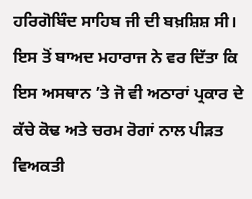ਹਰਿਗੋਬਿੰਦ ਸਾਹਿਬ ਜੀ ਦੀ ਬਖ਼ਸ਼ਿਸ਼ ਸੀ। ਇਸ ਤੋਂ ਬਾਅਦ ਮਹਾਰਾਜ ਨੇ ਵਰ ਦਿੱਤਾ ਕਿ ਇਸ ਅਸਥਾਨ ’ਤੇ ਜੋ ਵੀ ਅਠਾਰਾਂ ਪ੍ਰਕਾਰ ਦੇ ਕੱਚੇ ਕੋਢ ਅਤੇ ਚਰਮ ਰੋਗਾਂ ਨਾਲ ਪੀੜਤ ਵਿਅਕਤੀ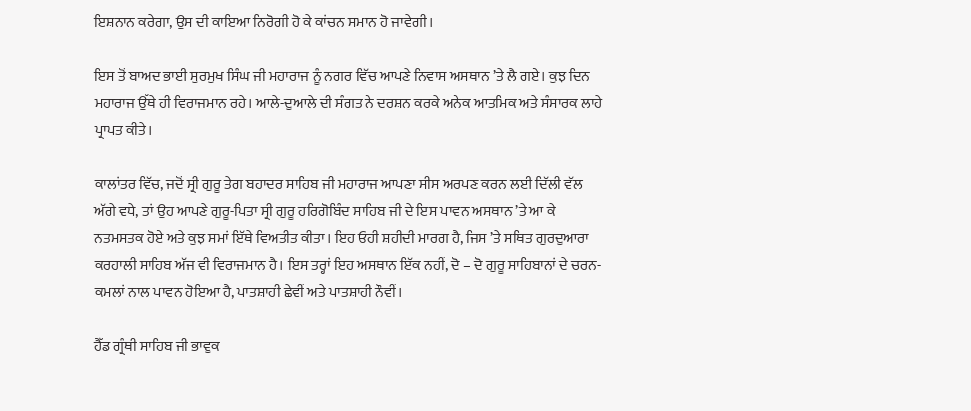ਇਸ਼ਨਾਨ ਕਰੇਗਾ, ਉਸ ਦੀ ਕਾਇਆ ਨਿਰੋਗੀ ਹੋ ਕੇ ਕਾਂਚਨ ਸਮਾਨ ਹੋ ਜਾਵੇਗੀ।

ਇਸ ਤੋਂ ਬਾਅਦ ਭਾਈ ਸੁਰਮੁਖ ਸਿੰਘ ਜੀ ਮਹਾਰਾਜ ਨੂੰ ਨਗਰ ਵਿੱਚ ਆਪਣੇ ਨਿਵਾਸ ਅਸਥਾਨ ’ਤੇ ਲੈ ਗਏ। ਕੁਝ ਦਿਨ ਮਹਾਰਾਜ ਉੱਥੇ ਹੀ ਵਿਰਾਜਮਾਨ ਰਹੇ। ਆਲੇ-ਦੁਆਲੇ ਦੀ ਸੰਗਤ ਨੇ ਦਰਸ਼ਨ ਕਰਕੇ ਅਨੇਕ ਆਤਮਿਕ ਅਤੇ ਸੰਸਾਰਕ ਲਾਹੇ ਪ੍ਰਾਪਤ ਕੀਤੇ।

ਕਾਲਾਂਤਰ ਵਿੱਚ, ਜਦੋਂ ਸ੍ਰੀ ਗੁਰੂ ਤੇਗ ਬਹਾਦਰ ਸਾਹਿਬ ਜੀ ਮਹਾਰਾਜ ਆਪਣਾ ਸੀਸ ਅਰਪਣ ਕਰਨ ਲਈ ਦਿੱਲੀ ਵੱਲ ਅੱਗੇ ਵਧੇ, ਤਾਂ ਉਹ ਆਪਣੇ ਗੁਰੂ-ਪਿਤਾ ਸ੍ਰੀ ਗੁਰੂ ਹਰਿਗੋਬਿੰਦ ਸਾਹਿਬ ਜੀ ਦੇ ਇਸ ਪਾਵਨ ਅਸਥਾਨ ’ਤੇ ਆ ਕੇ ਨਤਮਸਤਕ ਹੋਏ ਅਤੇ ਕੁਝ ਸਮਾਂ ਇੱਥੇ ਵਿਅਤੀਤ ਕੀਤਾ। ਇਹ ਓਹੀ ਸ਼ਹੀਦੀ ਮਾਰਗ ਹੈ, ਜਿਸ ’ਤੇ ਸਥਿਤ ਗੁਰਦੁਆਰਾ ਕਰਹਾਲੀ ਸਾਹਿਬ ਅੱਜ ਵੀ ਵਿਰਾਜਮਾਨ ਹੈ। ਇਸ ਤਰ੍ਹਾਂ ਇਹ ਅਸਥਾਨ ਇੱਕ ਨਹੀਂ, ਦੋ – ਦੋ ਗੁਰੂ ਸਾਹਿਬਾਨਾਂ ਦੇ ਚਰਨ-ਕਮਲਾਂ ਨਾਲ ਪਾਵਨ ਹੋਇਆ ਹੈ, ਪਾਤਸ਼ਾਹੀ ਛੇਵੀਂ ਅਤੇ ਪਾਤਸ਼ਾਹੀ ਨੌਵੀਂ।

ਹੈੱਡ ਗ੍ਰੰਥੀ ਸਾਹਿਬ ਜੀ ਭਾਵੁਕ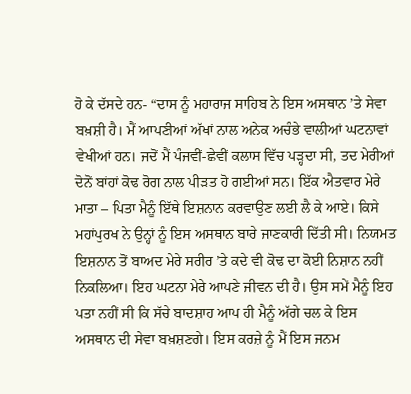ਹੋ ਕੇ ਦੱਸਦੇ ਹਨ- “ਦਾਸ ਨੂੰ ਮਹਾਰਾਜ ਸਾਹਿਬ ਨੇ ਇਸ ਅਸਥਾਨ ’ਤੇ ਸੇਵਾ ਬਖ਼ਸ਼ੀ ਹੈ। ਮੈਂ ਆਪਣੀਆਂ ਅੱਖਾਂ ਨਾਲ ਅਨੇਕ ਅਚੰਭੇ ਵਾਲੀਆਂ ਘਟਨਾਵਾਂ ਵੇਖੀਆਂ ਹਨ। ਜਦੋਂ ਮੈਂ ਪੰਜਵੀਂ-ਛੇਵੀਂ ਕਲਾਸ ਵਿੱਚ ਪੜ੍ਹਦਾ ਸੀ, ਤਦ ਮੇਰੀਆਂ ਦੋਨੋਂ ਬਾਂਹਾਂ ਕੋਢ ਰੋਗ ਨਾਲ ਪੀੜਤ ਹੋ ਗਈਆਂ ਸਨ। ਇੱਕ ਐਤਵਾਰ ਮੇਰੇ ਮਾਤਾ – ਪਿਤਾ ਮੈਨੂੰ ਇੱਥੇ ਇਸ਼ਨਾਨ ਕਰਵਾਉਣ ਲਈ ਲੈ ਕੇ ਆਏ। ਕਿਸੇ ਮਹਾਂਪੁਰਖ ਨੇ ਉਨ੍ਹਾਂ ਨੂੰ ਇਸ ਅਸਥਾਨ ਬਾਰੇ ਜਾਣਕਾਰੀ ਦਿੱਤੀ ਸੀ। ਨਿਯਮਤ ਇਸ਼ਨਾਨ ਤੋਂ ਬਾਅਦ ਮੇਰੇ ਸਰੀਰ ’ਤੇ ਕਦੇ ਵੀ ਕੋਢ ਦਾ ਕੋਈ ਨਿਸ਼ਾਨ ਨਹੀਂ ਨਿਕਲਿਆ। ਇਹ ਘਟਨਾ ਮੇਰੇ ਆਪਣੇ ਜੀਵਨ ਦੀ ਹੈ। ਉਸ ਸਮੇਂ ਮੈਨੂੰ ਇਹ ਪਤਾ ਨਹੀਂ ਸੀ ਕਿ ਸੱਚੇ ਬਾਦਸ਼ਾਹ ਆਪ ਹੀ ਮੈਨੂੰ ਅੱਗੇ ਚਲ ਕੇ ਇਸ ਅਸਥਾਨ ਦੀ ਸੇਵਾ ਬਖ਼ਸ਼ਣਗੇ। ਇਸ ਕਰਜ਼ੇ ਨੂੰ ਮੈਂ ਇਸ ਜਨਮ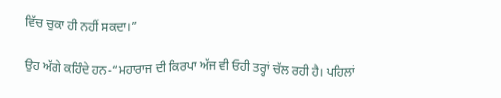ਵਿੱਚ ਚੁਕਾ ਹੀ ਨਹੀਂ ਸਕਦਾ।”

ਉਹ ਅੱਗੇ ਕਹਿੰਦੇ ਹਨ-“ਮਹਾਰਾਜ ਦੀ ਕਿਰਪਾ ਅੱਜ ਵੀ ਓਹੀ ਤਰ੍ਹਾਂ ਚੱਲ ਰਹੀ ਹੈ। ਪਹਿਲਾਂ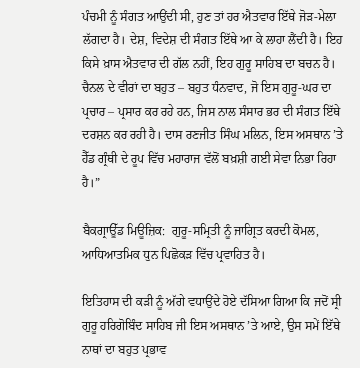ਪੰਚਮੀ ਨੂੰ ਸੰਗਤ ਆਉਂਦੀ ਸੀ, ਹੁਣ ਤਾਂ ਹਰ ਐਤਵਾਰ ਇੱਥੇ ਜੋੜ-ਮੇਲਾ ਲੱਗਦਾ ਹੈ। ਦੇਸ਼, ਵਿਦੇਸ਼ ਦੀ ਸੰਗਤ ਇੱਥੇ ਆ ਕੇ ਲਾਹਾ ਲੈਂਦੀ ਹੈ। ਇਹ ਕਿਸੇ ਖ਼ਾਸ ਐਤਵਾਰ ਦੀ ਗੱਲ ਨਹੀਂ, ਇਹ ਗੁਰੂ ਸਾਹਿਬ ਦਾ ਬਚਨ ਹੈ। ਚੈਨਲ ਦੇ ਵੀਰਾਂ ਦਾ ਬਹੁਤ – ਬਹੁਤ ਧੰਨਵਾਦ, ਜੋ ਇਸ ਗੁਰੂ-ਘਰ ਦਾ ਪ੍ਰਚਾਰ – ਪ੍ਰਸਾਰ ਕਰ ਰਹੇ ਹਨ, ਜਿਸ ਨਾਲ ਸੰਸਾਰ ਭਰ ਦੀ ਸੰਗਤ ਇੱਥੇ ਦਰਸ਼ਨ ਕਰ ਰਹੀ ਹੈ। ਦਾਸ ਰਣਜੀਤ ਸਿੰਘ ਮਲਿਨ, ਇਸ ਅਸਥਾਨ ’ਤੇ ਹੈੱਡ ਗ੍ਰੰਥੀ ਦੇ ਰੂਪ ਵਿੱਚ ਮਹਾਰਾਜ ਵੱਲੋਂ ਬਖ਼ਸ਼ੀ ਗਈ ਸੇਵਾ ਨਿਭਾ ਰਿਹਾ ਹੈ।”

ਬੈਕਗ੍ਰਾਊੱਡ ਮਿਊਜ਼ਿਕ:  ਗੁਰੂ-ਸਮ੍ਰਿਤੀ ਨੂੰ ਜਾਗ੍ਰਿਤ ਕਰਦੀ ਕੋਮਲ, ਆਧਿਆਤਮਿਕ ਧੁਨ ਪਿਛੋਕੜ ਵਿੱਚ ਪ੍ਰਵਾਹਿਤ ਹੈ।

ਇਤਿਹਾਸ ਦੀ ਕੜੀ ਨੂੰ ਅੱਗੇ ਵਧਾਉਂਦੇ ਹੋਏ ਦੱਸਿਆ ਗਿਆ ਕਿ ਜਦੋਂ ਸ੍ਰੀ ਗੁਰੂ ਹਰਿਗੋਬਿੰਦ ਸਾਹਿਬ ਜੀ ਇਸ ਅਸਥਾਨ ’ਤੇ ਆਏ, ਉਸ ਸਮੇਂ ਇੱਥੇ ਨਾਥਾਂ ਦਾ ਬਹੁਤ ਪ੍ਰਭਾਵ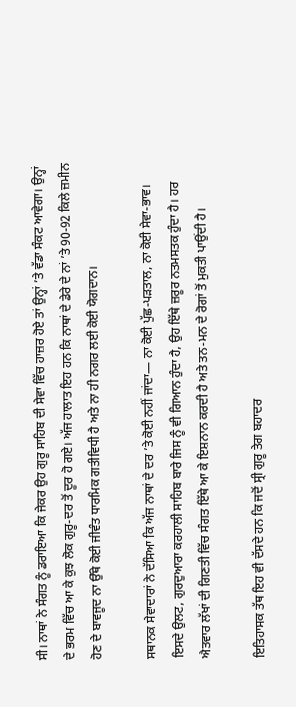ਸੀ। ਨਾਥਾਂ ਨੇ ਸੰਗਤ ਨੂੰ ਡਰਾਇਆ ਕਿ ਜੇਕਰ ਉਹ ਗੁਰੂ ਸਾਹਿਬ ਦੀ ਸੇਵਾ ਵਿੱਚ ਹਾਜ਼ਰ ਹੋਏ ਤਾਂ ਉਨ੍ਹਾਂ ’ਤੇ ਵੱਡਾ ਸੰਕਟ ਆਵੇਗਾ। ਉਨ੍ਹਾਂ ਦੇ ਭਰਮ ਵਿੱਚ ਆ ਕੇ ਕੁਝ ਲੋਕ ਗੁਰੂ-ਦਰ ਤੋਂ ਦੂਰ ਹੋ ਗਏ। ਅੱਜ ਹਾਲਾਤ ਇਹ ਹਨ ਕਿ ਨਾਥਾਂ ਦੇ ਡੇਰੇ ਦੇ ਨਾਂ ’ਤੇ 90-92 ਕਿਲੇ ਜ਼ਮੀਨ ਹੋਣ ਦੇ ਬਾਵਜੂਦ ਨਾ ਉੱਥੇ ਕੋਈ ਜੀਵੰਤ ਧਾਰਮਿਕ ਗਤੀਵਿਧੀ ਹੈ ਅਤੇ ਨਾ ਹੀ ਨਗਰ ਲਈ ਕੋਈ ਯੋਗਦਾਨ।

ਸਥਾਨਕ ਸੇਵਾਦਾਰਾਂ ਨੇ ਦੱਸਿਆ ਕਿ ਅੱਜ ਨਾਥਾਂ ਦੇ ਦਰ ’ਤੇ ਕੋਈ ਨਹੀਂ ਜਾਂਦਾ— ਨਾ ਕੋਈ ਪੁੱਛ-ਪੜਤਾਲ, ਨਾ ਕੋਈ ਸੇਵਾ-ਭਾਵ। ਇਸਦੇ ਉਲਟ, ਗੁਰਦੁਆਰਾ ਕਰਹਾਲੀ ਸਾਹਿਬ ਬਾਰੇ ਜਿਸ ਨੂੰ ਵੀ ਗਿਆਨ ਹੁੰਦਾ ਹੈ, ਉਹ ਇੱਥੇ ਜ਼ਰੂਰ ਨਤਮਸਤਕ ਹੁੰਦਾ ਹੈ। ਹਰ ਐਤਵਾਰ ਲੱਖਾਂ ਦੀ ਗਿਣਤੀ ਵਿੱਚ ਸੰਗਤ ਇੱਥੇ ਆ ਕੇ ਇਸ਼ਨਾਨ ਕਰਦੀ ਹੈ ਅਤੇ ਤਨ-ਮਨ ਦੇ ਰੋਗਾਂ ਤੋਂ ਮੁਕਤੀ ਪਾਉਂਦੀ ਹੈ।

ਇਤਿਹਾਸਕ ਤੱਥ ਇਹ ਵੀ ਦੱਸਦੇ ਹਨ ਕਿ ਜਦੋਂ ਸ੍ਰੀ ਗੁਰੂ ਤੇਗ ਬਹਾਦਰ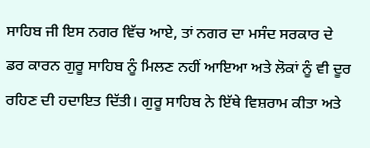ਸਾਹਿਬ ਜੀ ਇਸ ਨਗਰ ਵਿੱਚ ਆਏ, ਤਾਂ ਨਗਰ ਦਾ ਮਸੰਦ ਸਰਕਾਰ ਦੇ ਡਰ ਕਾਰਨ ਗੁਰੂ ਸਾਹਿਬ ਨੂੰ ਮਿਲਣ ਨਹੀਂ ਆਇਆ ਅਤੇ ਲੋਕਾਂ ਨੂੰ ਵੀ ਦੂਰ ਰਹਿਣ ਦੀ ਹਦਾਇਤ ਦਿੱਤੀ। ਗੁਰੂ ਸਾਹਿਬ ਨੇ ਇੱਥੇ ਵਿਸ਼ਰਾਮ ਕੀਤਾ ਅਤੇ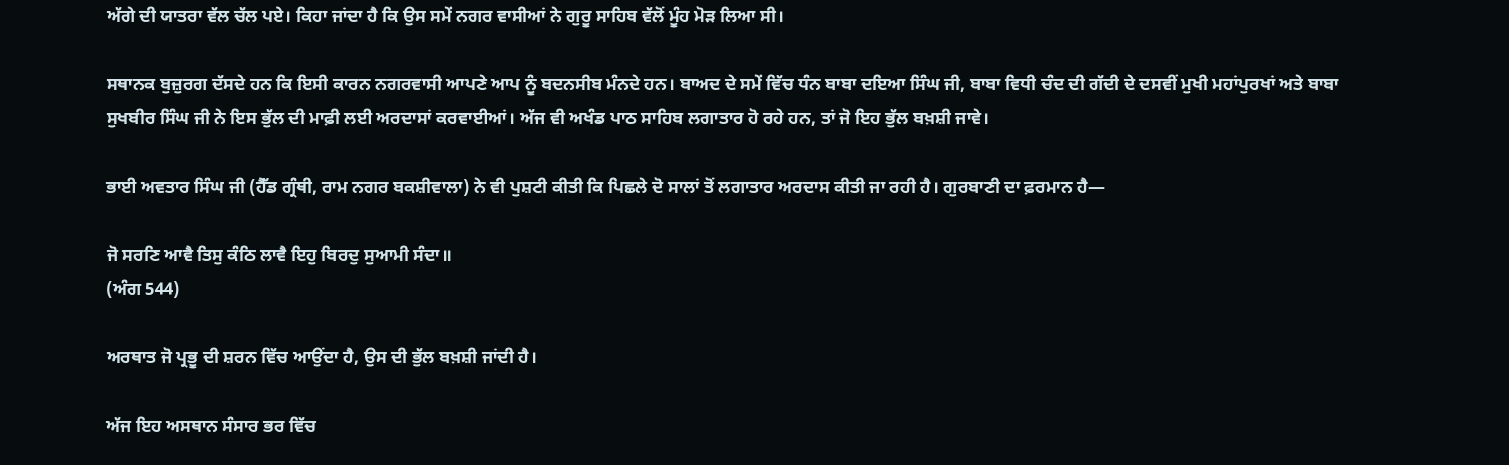ਅੱਗੇ ਦੀ ਯਾਤਰਾ ਵੱਲ ਚੱਲ ਪਏ। ਕਿਹਾ ਜਾਂਦਾ ਹੈ ਕਿ ਉਸ ਸਮੇਂ ਨਗਰ ਵਾਸੀਆਂ ਨੇ ਗੁਰੂ ਸਾਹਿਬ ਵੱਲੋਂ ਮੂੰਹ ਮੋੜ ਲਿਆ ਸੀ।

ਸਥਾਨਕ ਬੁਜ਼ੁਰਗ ਦੱਸਦੇ ਹਨ ਕਿ ਇਸੀ ਕਾਰਨ ਨਗਰਵਾਸੀ ਆਪਣੇ ਆਪ ਨੂੰ ਬਦਨਸੀਬ ਮੰਨਦੇ ਹਨ। ਬਾਅਦ ਦੇ ਸਮੇਂ ਵਿੱਚ ਧੰਨ ਬਾਬਾ ਦਇਆ ਸਿੰਘ ਜੀ, ਬਾਬਾ ਵਿਧੀ ਚੰਦ ਦੀ ਗੱਦੀ ਦੇ ਦਸਵੀਂ ਮੁਖੀ ਮਹਾਂਪੁਰਖਾਂ ਅਤੇ ਬਾਬਾ ਸੁਖਬੀਰ ਸਿੰਘ ਜੀ ਨੇ ਇਸ ਭੁੱਲ ਦੀ ਮਾਫ਼ੀ ਲਈ ਅਰਦਾਸਾਂ ਕਰਵਾਈਆਂ। ਅੱਜ ਵੀ ਅਖੰਡ ਪਾਠ ਸਾਹਿਬ ਲਗਾਤਾਰ ਹੋ ਰਹੇ ਹਨ, ਤਾਂ ਜੋ ਇਹ ਭੁੱਲ ਬਖ਼ਸ਼ੀ ਜਾਵੇ।

ਭਾਈ ਅਵਤਾਰ ਸਿੰਘ ਜੀ (ਹੈੱਡ ਗ੍ਰੰਥੀ, ਰਾਮ ਨਗਰ ਬਕਸ਼ੀਵਾਲਾ) ਨੇ ਵੀ ਪੁਸ਼ਟੀ ਕੀਤੀ ਕਿ ਪਿਛਲੇ ਦੋ ਸਾਲਾਂ ਤੋਂ ਲਗਾਤਾਰ ਅਰਦਾਸ ਕੀਤੀ ਜਾ ਰਹੀ ਹੈ। ਗੁਰਬਾਣੀ ਦਾ ਫ਼ਰਮਾਨ ਹੈ—

ਜੋ ਸਰਣਿ ਆਵੈ ਤਿਸੁ ਕੰਠਿ ਲਾਵੈ ਇਹੁ ਬਿਰਦੁ ਸੁਆਮੀ ਸੰਦਾ॥
(ਅੰਗ 544)

ਅਰਥਾਤ ਜੋ ਪ੍ਰਭੂ ਦੀ ਸ਼ਰਨ ਵਿੱਚ ਆਉਂਦਾ ਹੈ, ਉਸ ਦੀ ਭੁੱਲ ਬਖ਼ਸ਼ੀ ਜਾਂਦੀ ਹੈ।

ਅੱਜ ਇਹ ਅਸਥਾਨ ਸੰਸਾਰ ਭਰ ਵਿੱਚ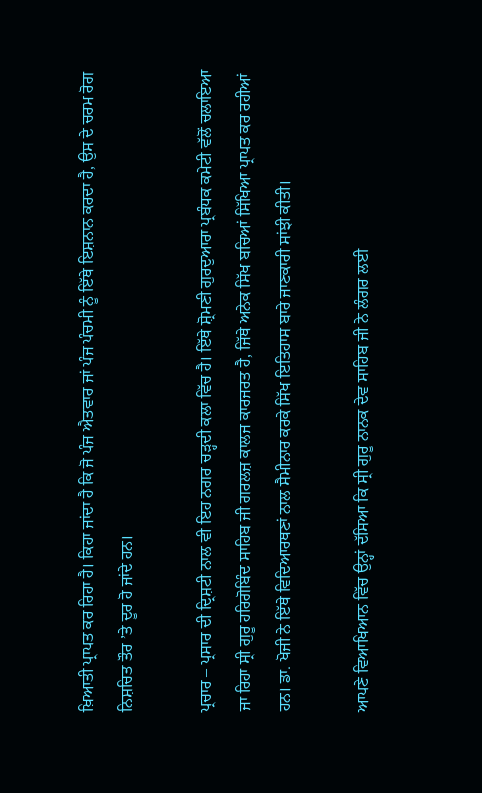ਖ਼ਿਆਤੀ ਪ੍ਰਾਪਤ ਕਰ ਰਿਹਾ ਹੈ। ਕਿਹਾ ਜਾਂਦਾ ਹੈ ਕਿ ਜੋ ਪੰਜ ਐਤਵਾਰ ਜਾਂ ਪੰਜ ਪੰਚਮੀ ਨੂੰ ਇੱਥੇ ਇਸ਼ਨਾਨ ਕਰਦਾ ਹੈ, ਉਸ ਦੇ ਚਰਮ ਰੋਗ ਨਿਸ਼ਚਿਤ ਤੌਰ ’ਤੇ ਦੂਰ ਹੋ ਜਾਂਦੇ ਹਨ।

ਪ੍ਰਚਾਰ – ਪ੍ਰਸਾਰ ਦੀ ਦ੍ਰਿਸ਼ਟੀ ਨਾਲ ਵੀ ਇਹ ਨਗਰ ਚੜ੍ਹਦੀ ਕਲਾ ਵਿੱਚ ਹੈ। ਇੱਥੇ ਸ਼੍ਰੋਮਣੀ ਗੁਰਦੁਆਰਾ ਪ੍ਰਬੰਧਕ ਕਮੇਟੀ ਵੱਲੋਂ ਚਲਾਇਆ ਜਾ ਰਿਹਾ ਸ੍ਰੀ ਗੁਰੂ ਹਰਿਗੋਬਿੰਦ ਸਾਹਿਬ ਜੀ ਗਰਲਜ਼ ਕਾਲਜ ਕਾਰਜਰਤ ਹੈ, ਜਿੱਥੇ ਅਨੇਕ ਸਿੱਖ ਬਚਿਆਂ ਸਿੱਖਿਆ ਪ੍ਰਾਪਤ ਕਰ ਰਹੀਆਂ ਹਨ। ਡਾ. ਖੋਜੀ ਨੇ ਇੱਥੇ ਵਿਦਿਆਰਥਣਾਂ ਨਾਲ ਸੈਮੀਨਾਰ ਕਰਕੇ ਸਿੱਖ ਇਤਿਹਾਸ ਬਾਰੇ ਜਾਣਕਾਰੀ ਸਾਂਝੀ ਕੀਤੀ।

ਆਪਣੇ ਵਿਆਖਿਆਨ ਵਿੱਚ ਉਨ੍ਹਾਂ ਦੱਸਿਆ ਕਿ ਸ੍ਰੀ ਗੁਰੂ ਨਾਨਕ ਦੇਵ ਸਾਹਿਬ ਜੀ ਨੇ ਲੰਗਰ ਲਈ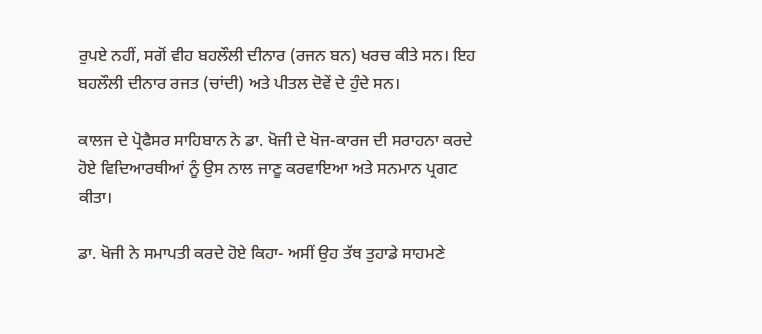ਰੁਪਏ ਨਹੀਂ, ਸਗੋਂ ਵੀਹ ਬਹਲੌਲੀ ਦੀਨਾਰ (ਰਜਨ ਬਨ) ਖਰਚ ਕੀਤੇ ਸਨ। ਇਹ ਬਹਲੌਲੀ ਦੀਨਾਰ ਰਜਤ (ਚਾਂਦੀ) ਅਤੇ ਪੀਤਲ ਦੋਵੇਂ ਦੇ ਹੁੰਦੇ ਸਨ।

ਕਾਲਜ ਦੇ ਪ੍ਰੋਫੈਸਰ ਸਾਹਿਬਾਨ ਨੇ ਡਾ. ਖੋਜੀ ਦੇ ਖੋਜ-ਕਾਰਜ ਦੀ ਸਰਾਹਨਾ ਕਰਦੇ ਹੋਏ ਵਿਦਿਆਰਥੀਆਂ ਨੂੰ ਉਸ ਨਾਲ ਜਾਣੂ ਕਰਵਾਇਆ ਅਤੇ ਸਨਮਾਨ ਪ੍ਰਗਟ ਕੀਤਾ।

ਡਾ. ਖੋਜੀ ਨੇ ਸਮਾਪਤੀ ਕਰਦੇ ਹੋਏ ਕਿਹਾ- ਅਸੀਂ ਉਹ ਤੱਥ ਤੁਹਾਡੇ ਸਾਹਮਣੇ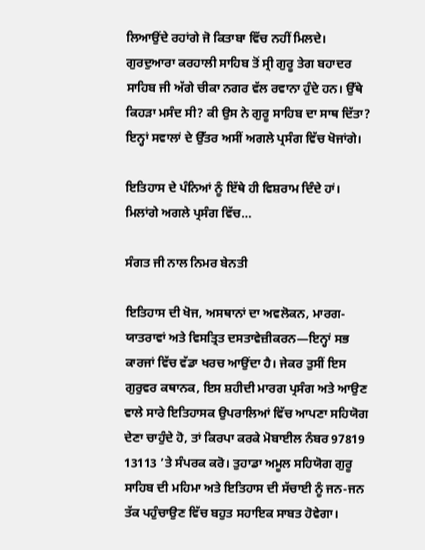ਲਿਆਉਂਦੇ ਰਹਾਂਗੇ ਜੋ ਕਿਤਾਬਾ ਵਿੱਚ ਨਹੀਂ ਮਿਲਦੇ। ਗੁਰਦੁਆਰਾ ਕਰਹਾਲੀ ਸਾਹਿਬ ਤੋਂ ਸ੍ਰੀ ਗੁਰੂ ਤੇਗ ਬਹਾਦਰ ਸਾਹਿਬ ਜੀ ਅੱਗੇ ਚੀਕਾ ਨਗਰ ਵੱਲ ਰਵਾਨਾ ਹੁੰਦੇ ਹਨ। ਉੱਥੇ ਕਿਹੜਾ ਮਸੰਦ ਸੀ? ਕੀ ਉਸ ਨੇ ਗੁਰੂ ਸਾਹਿਬ ਦਾ ਸਾਥ ਦਿੱਤਾ? ਇਨ੍ਹਾਂ ਸਵਾਲਾਂ ਦੇ ਉੱਤਰ ਅਸੀਂ ਅਗਲੇ ਪ੍ਰਸੰਗ ਵਿੱਚ ਖੋਜਾਂਗੇ।

ਇਤਿਹਾਸ ਦੇ ਪੰਨਿਆਂ ਨੂੰ ਇੱਥੇ ਹੀ ਵਿਸ਼ਰਾਮ ਦਿੰਦੇ ਹਾਂ।
ਮਿਲਾਂਗੇ ਅਗਲੇ ਪ੍ਰਸੰਗ ਵਿੱਚ…

ਸੰਗਤ ਜੀ ਨਾਲ ਨਿਮਰ ਬੇਨਤੀ

ਇਤਿਹਾਸ ਦੀ ਖੋਜ, ਅਸਥਾਨਾਂ ਦਾ ਅਵਲੋਕਨ, ਮਾਰਗ-ਯਾਤਰਾਵਾਂ ਅਤੇ ਵਿਸਤ੍ਰਿਤ ਦਸਤਾਵੇਜ਼ੀਕਰਨ—ਇਨ੍ਹਾਂ ਸਭ ਕਾਰਜਾਂ ਵਿੱਚ ਵੱਡਾ ਖਰਚ ਆਉਂਦਾ ਹੈ। ਜੇਕਰ ਤੁਸੀਂ ਇਸ ਗੁਰੁਵਰ ਕਥਾਨਕ, ਇਸ ਸ਼ਹੀਦੀ ਮਾਰਗ ਪ੍ਰਸੰਗ ਅਤੇ ਆਉਣ ਵਾਲੇ ਸਾਰੇ ਇਤਿਹਾਸਕ ਉਪਰਾਲਿਆਂ ਵਿੱਚ ਆਪਣਾ ਸਹਿਯੋਗ ਦੇਣਾ ਚਾਹੁੰਦੇ ਹੋ, ਤਾਂ ਕਿਰਪਾ ਕਰਕੇ ਮੋਬਾਈਲ ਨੰਬਰ 97819 13113 ’ਤੇ ਸੰਪਰਕ ਕਰੋ। ਤੁਹਾਡਾ ਅਮੂਲ ਸਹਿਯੋਗ ਗੁਰੂ ਸਾਹਿਬ ਦੀ ਮਹਿਮਾ ਅਤੇ ਇਤਿਹਾਸ ਦੀ ਸੱਚਾਈ ਨੂੰ ਜਨ-ਜਨ ਤੱਕ ਪਹੁੰਚਾਉਣ ਵਿੱਚ ਬਹੁਤ ਸਹਾਇਕ ਸਾਬਤ ਹੋਵੇਗਾ।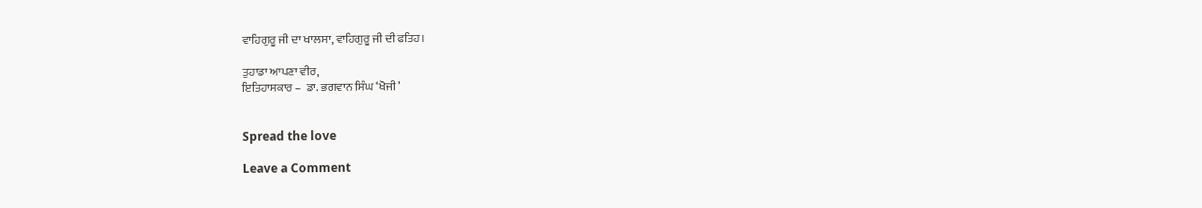ਵਾਹਿਗੁਰੂ ਜੀ ਦਾ ਖਾਲਸਾ, ਵਾਹਿਗੁਰੂ ਜੀ ਦੀ ਫਤਿਹ।

ਤੁਹਾਡਾ ਆਪਣਾ ਵੀਰ,
ਇਤਿਹਾਸਕਾਰ –  ਡਾ. ਭਗਵਾਨ ਸਿੰਘ ‘ਖੋਜੀ’


Spread the love

Leave a Comment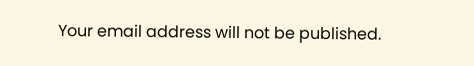Your email address will not be published.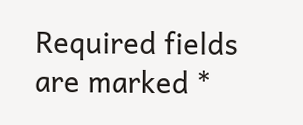Required fields are marked *